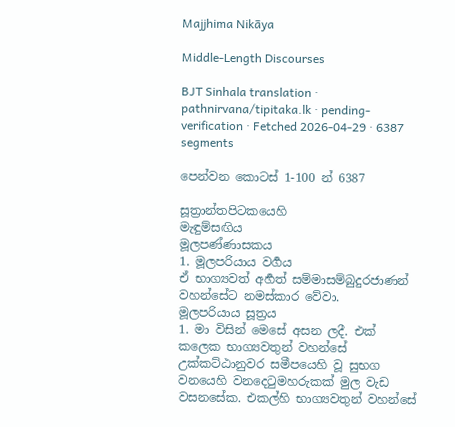Majjhima Nikāya

Middle-Length Discourses

BJT Sinhala translation · pathnirvana/tipitaka.lk · pending-verification · Fetched 2026-04-29 · 6387 segments

පෙන්වන කොටස් 1-100 න් 6387

සූත්‍රාන්තපිටකයෙහි
මැඳුම්සඟිය
මූලපණ්ණාසකය
1. මූලපරියාය වර්‍ගය
ඒ භාග්‍යවත් අර්‍හත් සම්මාසම්බුදුරජාණන් වහන්සේට නමස්කාර වේවා.
මූලපරියාය සූත්‍රය
1. මා විසින් මෙසේ අසන ලදී. එක් කලෙක භාග්‍යවතුන් වහන්සේ උක්කට්ඨානුවර සමීපයෙහි වූ සුභග වනයෙහි වනදෙටුමහරුකක් මුල වැඩ වසනසේක. එකල්හි භාග්‍යවතුන් වහන්සේ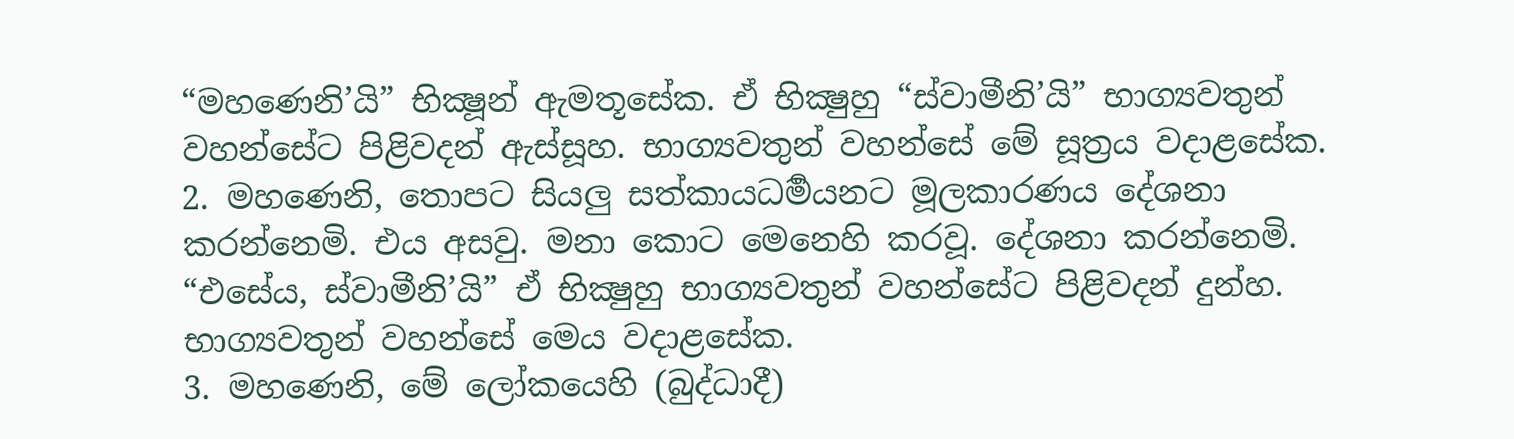“මහණෙනි’යි” භික්‍ෂූන් ඇමතූසේක. ඒ භික්‍ෂුහු “ස්වාමීනි’යි” භාග්‍යවතුන් වහන්සේට පිළිවදන් ඇස්සූහ. භාග්‍යවතුන් වහන්සේ මේ සූත්‍රය වදාළසේක.
2. මහණෙනි, තොපට සියලු සත්කායධර්‍මයනට මූලකාරණය දේශනා කරන්නෙමි. එය අසවු. මනා කොට මෙනෙහි කරවූ. දේශනා කරන්නෙමි. “එසේය, ස්වාමීනි’යි” ඒ භික්‍ෂුහු භාග්‍යවතුන් වහන්සේට පිළිවදන් දුන්හ. භාග්‍යවතුන් වහන්සේ මෙය වදාළසේක.
3. මහණෙනි, මේ ලෝකයෙහි (බුද්ධාදී)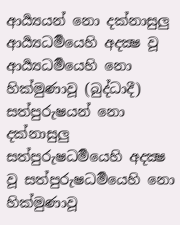ආර්‍ය්‍යයන් නො දක්නාසුලු ආර්‍ය්‍යධර්‍මයෙහි අදක්‍ෂ වූ ආර්‍ය්‍යධර්‍මයෙහි නො හික්මුණාවූ (බුද්ධාදී) සත්පුරුෂයන් නො දක්නාසුලු සත්පුරුෂධර්‍මයෙහි අදක්‍ෂ වූ සත්පුරුෂධර්‍මයෙහි නො හික්මුණාවූ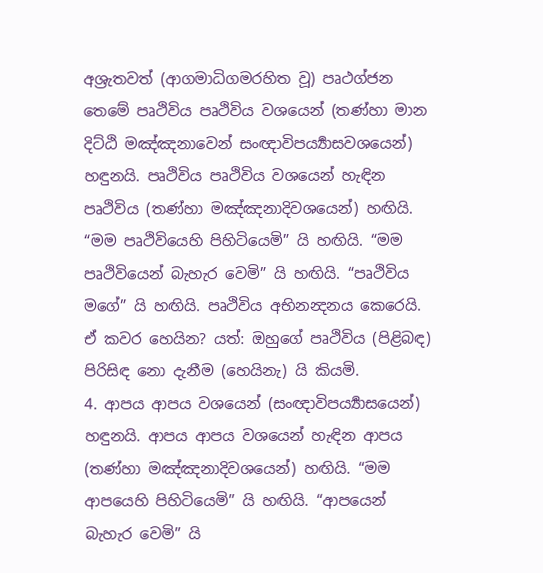අශ්‍රැතවත් (ආගමාධිගමරහිත වූ) පෘථග්ජන තෙමේ පෘථිවිය පෘථිවිය වශයෙන් (තණ්හා මාන දිට්ඨි මඤ්ඤනාවෙන් සංඥාවිපර්‍ය්‍යාසවශයෙන්) හඳුනයි. පෘථිවිය පෘථිවිය වශයෙන් හැඳින පෘථිවිය (තණ්හා මඤ්ඤනාදිවශයෙන්) හඟියි. “මම පෘථිවියෙහි පිහිටියෙමි” යි හඟියි. “මම පෘථිවියෙන් බැහැර වෙමි” යි හඟියි. “පෘථිවිය මගේ” යි හඟියි. පෘථිවිය අභිනන්‍දනය කෙරෙයි. ඒ කවර හෙයින? යත්: ඔහුගේ පෘථිවිය (පිළිබඳ) පිරිසිඳ නො දැනීම (හෙයිනැ) යි කියමි.
4. ආපය ආපය වශයෙන් (සංඥාවිපර්‍ය්‍යාසයෙන්) හඳුනයි. ආපය ආපය වශයෙන් හැඳින ආපය (තණ්හා මඤ්ඤනාදිවශයෙන්) හඟියි. “මම ආපයෙහි පිහිටියෙමි” යි හඟියි. “ආපයෙන් බැහැර වෙමි” යි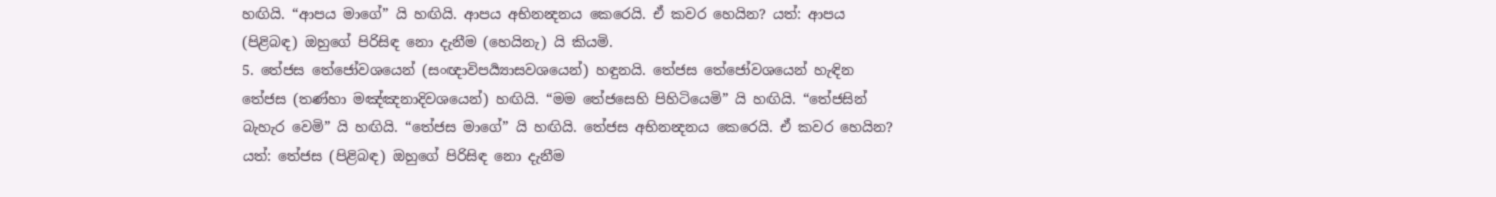හඟියි. “ආපය මාගේ” යි හඟියි. ආපය අභිනන්‍දනය කෙරෙයි. ඒ කවර හෙයින? යත්: ආපය (පිළිබඳ) ඔහුගේ පිරිසිඳ නො දැනීම (හෙයිනැ) යි කියමි.
5. තේජස තේජෝවශයෙන් (සංඥාවිපර්‍ය්‍යාසවශයෙන්) හඳුනයි. තේජස තේජෝවශයෙන් හැඳින තේජස (තණ්හා මඤ්ඤනාදිවශයෙන්) හඟියි. “මම තේජසෙහි පිහිටියෙමි” යි හඟියි. “තේජසින් බැහැර වෙමි” යි හඟියි. “තේජස මාගේ” යි හඟියි. තේජස අභිනන්‍දනය කෙරෙයි. ඒ කවර හෙයින? යත්: තේජස (පිළිබඳ) ඔහුගේ පිරිසිඳ නො දැනීම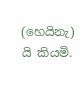(හෙයිනැ) යි කියමි.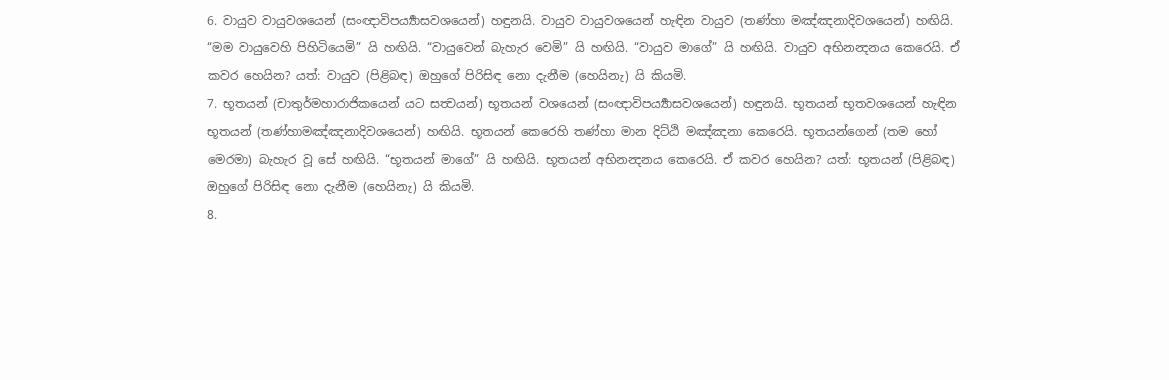6. වායුව වායුවශයෙන් (සංඥාවිපර්‍ය්‍යාසවශයෙන්) හඳුනයි. වායුව වායුවශයෙන් හැඳින වායුව (තණ්හා මඤ්ඤනාදිවශයෙන්) හඟියි. “මම වායුවෙහි පිහිටියෙමි” යි හඟියි. “වායුවෙන් බැහැර වෙමි” යි හඟියි. “වායුව මාගේ” යි හඟියි. වායුව අභිනන්‍දනය කෙරෙයි. ඒ කවර හෙයින? යත්: වායුව (පිළිබඳ) ඔහුගේ පිරිසිඳ නො දැනීම (හෙයිනැ) යි කියමි.
7. භූතයන් (චාතුර්මහාරාජිකයෙන් යට සත්‍වයන්) භූතයන් වශයෙන් (සංඥාවිපර්‍ය්‍යාසවශයෙන්) හඳුනයි. භූතයන් භූතවශයෙන් හැඳින භූතයන් (තණ්හාමඤ්ඤනාදිවශයෙන්) හඟියි. භූතයන් කෙරෙහි තණ්හා මාන දිට්ඨි මඤ්ඤනා කෙරෙයි. භූතයන්ගෙන් (තම හෝ මෙරමා) බැහැර වූ සේ හඟියි. “භූතයන් මාගේ” යි හඟියි. භූතයන් අභිනන්‍දනය කෙරෙයි. ඒ කවර හෙයින? යත්: භූතයන් (පිළිබඳ) ඔහුගේ පිරිසිඳ නො දැනීම (හෙයිනැ) යි කියමි.
8.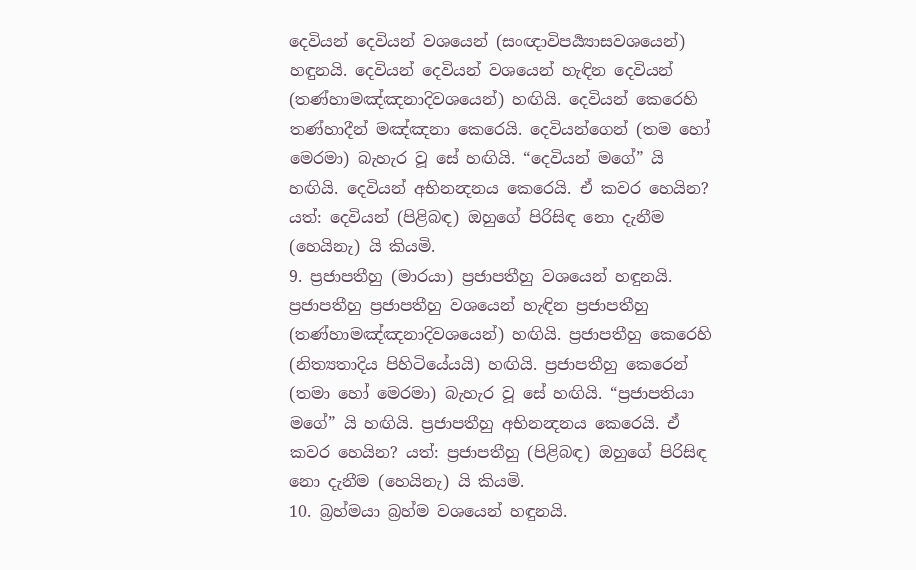දෙවියන් දෙවියන් වශයෙන් (සංඥාවිපර්‍ය්‍යාසවශයෙන්) හඳුනයි. දෙවියන් දෙවියන් වශයෙන් හැඳින දෙවියන් (තණ්හාමඤ්ඤනාදිවශයෙන්) හඟියි. දෙවියන් කෙරෙහි තණ්හාදීන් මඤ්ඤනා කෙරෙයි. දෙවියන්ගෙන් (තම හෝ මෙරමා) බැහැර වූ සේ හඟියි. “දෙවියන් මගේ” යි හඟියි. දෙවියන් අභිනන්‍දනය කෙරෙයි. ඒ කවර හෙයින? යත්: දෙවියන් (පිළිබඳ) ඔහුගේ පිරිසිඳ නො දැනීම (හෙයිනැ) යි කියමි.
9. ප්‍රජාපතීහු (මාරයා) ප්‍රජාපතීහු වශයෙන් හඳුනයි. ප්‍රජාපතීහු ප්‍රජාපතීහු වශයෙන් හැඳින ප්‍රජාපතීහු (තණ්හාමඤ්ඤනාදිවශයෙන්) හඟියි. ප්‍රජාපතීහු කෙරෙහි (නිත්‍යතාදිය පිහිටියේයයි) හඟියි. ප්‍රජාපතීහු කෙරෙන් (තමා හෝ මෙරමා) බැහැර වූ සේ හඟියි. “ප්‍රජාපතියා මගේ” යි හඟියි. ප්‍රජාපතීහු අභිනන්‍දනය කෙරෙයි. ඒ කවර හෙයින? යත්: ප්‍රජාපතීහු (පිළිබඳ) ඔහුගේ පිරිසිඳ නො දැනීම (හෙයිනැ) යි කියමි.
10. බ්‍රහ්මයා බ්‍රහ්ම වශයෙන් හඳුනයි.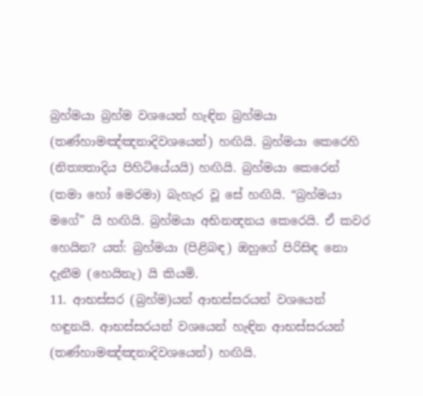බ්‍රහ්මයා බ්‍රහ්ම වශයෙන් හැඳින බ්‍රහ්මයා (තණ්හාමඤ්ඤනාදිවශයෙන්) හඟියි. බ්‍රහ්මයා කෙරෙහි (නිත්‍යතාදිය පිහිටියේයයි) හඟියි. බ්‍රහ්මයා කෙරෙන් (තමා හෝ මෙරමා) බැහැර වූ සේ හඟියි. “බ්‍රහ්මයා මගේ” යි හඟියි. බ්‍රහ්මයා අභිනන්‍දනය කෙරෙයි. ඒ කවර හෙයින? යත්: බ්‍රහ්මයා (පිළිබඳ) ඔහුගේ පිරිසිඳ නො දැනීම (හෙයිනැ) යි කියමි.
11. ආභස්සර (බ්‍රහ්ම)යන් ආභස්සරයන් වශයෙන් හඳුනයි. ආභස්සරයන් වශයෙන් හැඳින ආභස්සරයන් (තණ්හාමඤ්ඤනාදිවශයෙන්) හඟියි.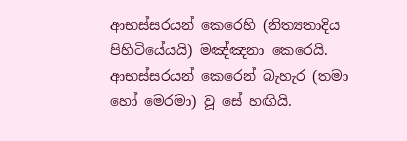ආභස්සරයන් කෙරෙහි (නිත්‍යතාදිය පිහිටියේයයි) මඤ්ඤනා කෙරෙයි. ආභස්සරයන් කෙරෙන් බැහැර (තමා හෝ මෙරමා) වූ සේ හඟියි.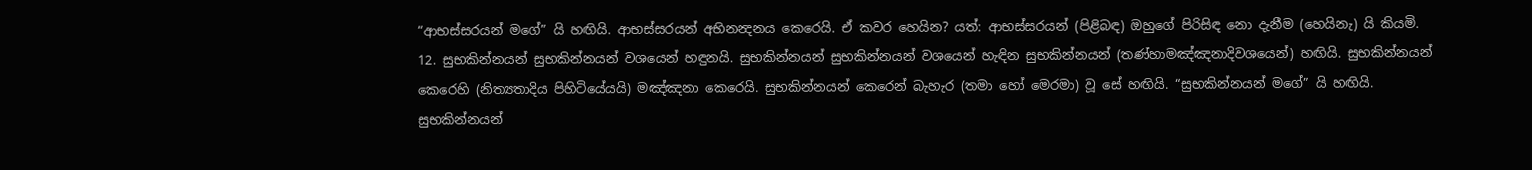“ආභස්සරයන් මගේ” යි හඟියි. ආභස්සරයන් අභිනන්‍දනය කෙරෙයි. ඒ කවර හෙයින? යත්: ආභස්සරයන් (පිළිබඳ) ඔහුගේ පිරිසිඳ නො දැනීම (හෙයිනැ) යි කියමි.
12. සුභකින්නයන් සුභකින්නයන් වශයෙන් හඳුනයි. සුභකින්නයන් සුභකින්නයන් වශයෙන් හැඳින සුභකින්නයන් (තණ්හාමඤ්ඤනාදිවශයෙන්) හඟියි. සුභකින්නයන් කෙරෙහි (නිත්‍යතාදිය පිහිටියේයයි) මඤ්ඤනා කෙරෙයි. සුභකින්නයන් කෙරෙන් බැහැර (තමා හෝ මෙරමා) වූ සේ හඟියි. “සුභකින්නයන් මගේ” යි හඟියි. සුභකින්නයන්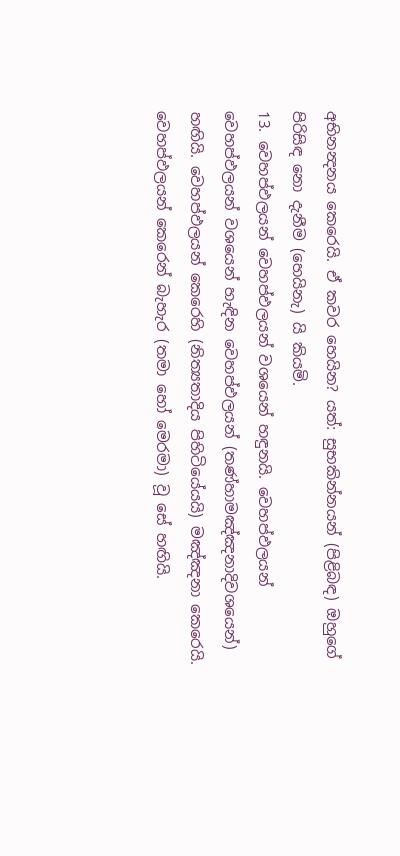අභිනන්‍දනය කෙරෙයි. ඒ කවර හෙයින? යත්: සුභකින්නයන් (පිළිබඳ) ඔහුගේ පිරිසිඳ නො දැනීම (හෙයිනැ) යි කියමි.
13. වෙහප්ඵලයන් වෙහප්ඵලයන් වශයෙන් හඳුනයි. වෙහප්ඵලයන් වෙහප්ඵලයන් වශයෙන් හැඳින වෙහප්ඵලයන් (තණ්හාමඤ්ඤනාදිවශයෙන්) හඟියි. වෙහප්ඵලයන් කෙරෙහි (නිත්‍යතාදිය පිහිටියේයයි) මඤ්ඤනා කෙරෙයි. වෙහප්ඵලයන් කෙරෙන් බැහැර (තමා හෝ මෙරමා) වූ සේ හඟියි.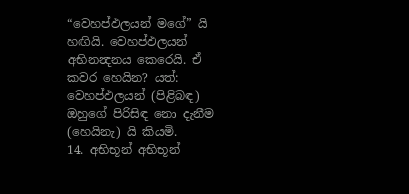“වෙහප්ඵලයන් මගේ” යි හඟියි. වෙහප්ඵලයන් අභිනන්‍දනය කෙරෙයි. ඒ කවර හෙයින? යත්: වෙහප්ඵලයන් (පිළිබඳ) ඔහුගේ පිරිසිඳ නො දැනීම (හෙයිනැ) යි කියමි.
14. අභිභූන් අභිභූන්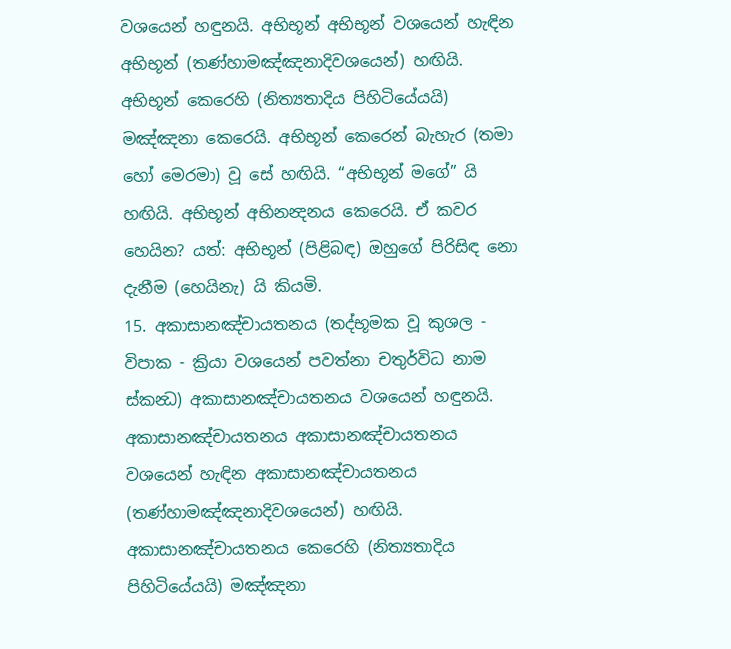වශයෙන් හඳුනයි. අභිභූන් අභිභූන් වශයෙන් හැඳින අභිභූන් (තණ්හාමඤ්ඤනාදිවශයෙන්) හඟියි. අභිභූන් කෙරෙහි (නිත්‍යතාදිය පිහිටියේයයි) මඤ්ඤනා කෙරෙයි. අභිභූන් කෙරෙන් බැහැර (තමා හෝ මෙරමා) වූ සේ හඟියි. “අභිභූන් මගේ” යි හඟියි. අභිභූන් අභිනන්‍දනය කෙරෙයි. ඒ කවර හෙයින? යත්: අභිභූන් (පිළිබඳ) ඔහුගේ පිරිසිඳ නො දැනීම (හෙයිනැ) යි කියමි.
15. අකාසානඤ්චායතනය (තද්භූමක වූ කුශල - විපාක - ක්‍රියා වශයෙන් පවත්නා චතුර්විධ නාම ස්කන්‍ධ) අකාසානඤ්චායතනය වශයෙන් හඳුනයි. අකාසානඤ්චායතනය අකාසානඤ්චායතනය වශයෙන් හැඳින අකාසානඤ්චායතනය (තණ්හාමඤ්ඤනාදිවශයෙන්) හඟියි. අකාසානඤ්චායතනය කෙරෙහි (නිත්‍යතාදිය පිහිටියේයයි) මඤ්ඤනා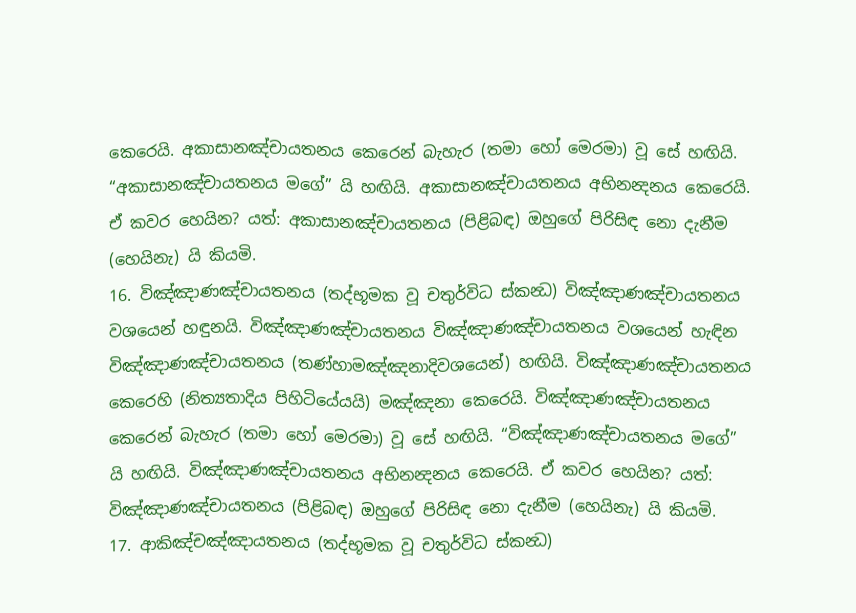කෙරෙයි. අකාසානඤ්චායතනය කෙරෙන් බැහැර (තමා හෝ මෙරමා) වූ සේ හඟියි. “අකාසානඤ්චායතනය මගේ” යි හඟියි. අකාසානඤ්චායතනය අභිනන්‍දනය කෙරෙයි. ඒ කවර හෙයින? යත්: අකාසානඤ්චායතනය (පිළිබඳ) ඔහුගේ පිරිසිඳ නො දැනීම (හෙයිනැ) යි කියමි.
16. විඤ්ඤාණඤ්චායතනය (තද්භූමක වූ චතුර්විධ ස්කන්‍ධ) විඤ්ඤාණඤ්චායතනය වශයෙන් හඳුනයි. විඤ්ඤාණඤ්චායතනය විඤ්ඤාණඤ්චායතනය වශයෙන් හැඳින විඤ්ඤාණඤ්චායතනය (තණ්හාමඤ්ඤනාදිවශයෙන්) හඟියි. විඤ්ඤාණඤ්චායතනය කෙරෙහි (නිත්‍යතාදිය පිහිටියේයයි) මඤ්ඤනා කෙරෙයි. විඤ්ඤාණඤ්චායතනය කෙරෙන් බැහැර (තමා හෝ මෙරමා) වූ සේ හඟියි. “විඤ්ඤාණඤ්චායතනය මගේ” යි හඟියි. විඤ්ඤාණඤ්චායතනය අභිනන්‍දනය කෙරෙයි. ඒ කවර හෙයින? යත්: විඤ්ඤාණඤ්චායතනය (පිළිබඳ) ඔහුගේ පිරිසිඳ නො දැනීම (හෙයිනැ) යි කියමි.
17. ආකිඤ්චඤ්ඤායතනය (තද්භූමක වූ චතුර්විධ ස්කන්‍ධ)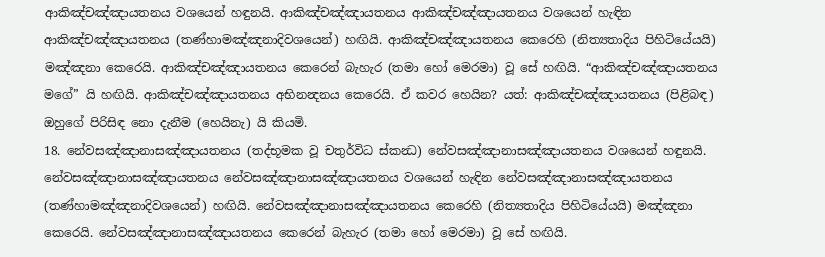ආකිඤ්චඤ්ඤායතනය වශයෙන් හඳුනයි. ආකිඤ්චඤ්ඤායතනය ආකිඤ්චඤ්ඤායතනය වශයෙන් හැඳින ආකිඤ්චඤ්ඤායතනය (තණ්හාමඤ්ඤනාදිවශයෙන්) හඟියි. ආකිඤ්චඤ්ඤායතනය කෙරෙහි (නිත්‍යතාදිය පිහිටියේයයි) මඤ්ඤනා කෙරෙයි. ආකිඤ්චඤ්ඤායතනය කෙරෙන් බැහැර (තමා හෝ මෙරමා) වූ සේ හඟියි. “ආකිඤ්චඤ්ඤායතනය මගේ” යි හඟියි. ආකිඤ්චඤ්ඤායතනය අභිනන්‍දනය කෙරෙයි. ඒ කවර හෙයින? යත්: ආකිඤ්චඤ්ඤායතනය (පිළිබඳ) ඔහුගේ පිරිසිඳ නො දැනීම (හෙයිනැ) යි කියමි.
18. නේවසඤ්ඤානාසඤ්ඤායතනය (තද්භූමක වූ චතුර්විධ ස්කන්‍ධ) නේවසඤ්ඤානාසඤ්ඤායතනය වශයෙන් හඳුනයි. නේවසඤ්ඤානාසඤ්ඤායතනය නේවසඤ්ඤානාසඤ්ඤායතනය වශයෙන් හැඳින නේවසඤ්ඤානාසඤ්ඤායතනය (තණ්හාමඤ්ඤනාදිවශයෙන්) හඟියි. නේවසඤ්ඤානාසඤ්ඤායතනය කෙරෙහි (නිත්‍යතාදිය පිහිටියේයයි) මඤ්ඤනා කෙරෙයි. නේවසඤ්ඤානාසඤ්ඤායතනය කෙරෙන් බැහැර (තමා හෝ මෙරමා) වූ සේ හඟියි.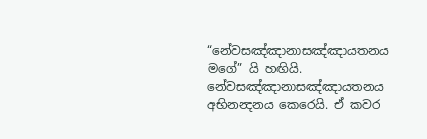“නේවසඤ්ඤානාසඤ්ඤායතනය මගේ” යි හඟියි. නේවසඤ්ඤානාසඤ්ඤායතනය අභිනන්‍දනය කෙරෙයි. ඒ කවර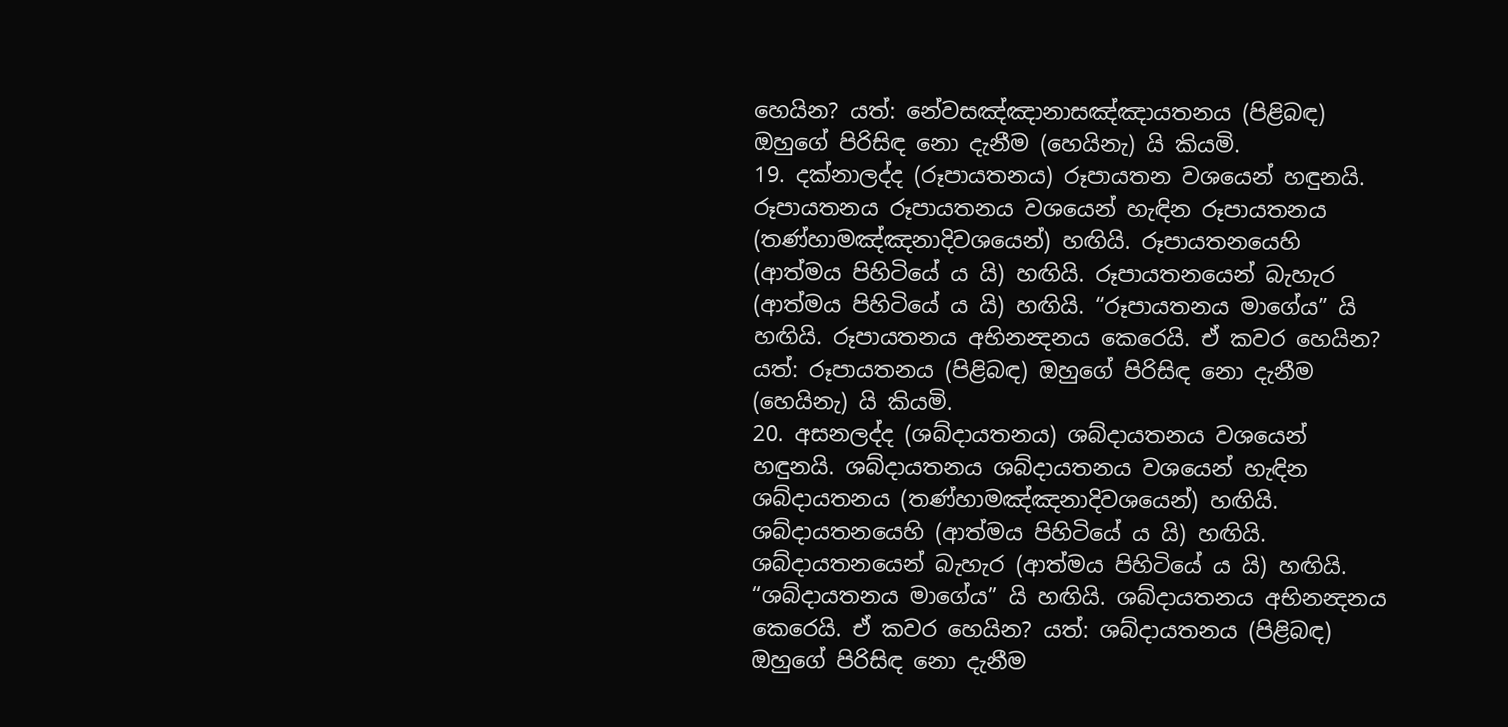හෙයින? යත්: නේවසඤ්ඤානාසඤ්ඤායතනය (පිළිබඳ) ඔහුගේ පිරිසිඳ නො දැනීම (හෙයිනැ) යි කියමි.
19. දක්නාලද්ද (රූපායතනය) රූපායතන වශයෙන් හඳුනයි. රූපායතනය රූපායතනය වශයෙන් හැඳින රූපායතනය (තණ්හාමඤ්ඤනාදිවශයෙන්) හඟියි. රූපායතනයෙහි (ආත්මය පිහිටියේ ය යි) හඟියි. රූපායතනයෙන් බැහැර (ආත්මය පිහිටියේ ය යි) හඟියි. “රූපායතනය මාගේය” යි හඟියි. රූපායතනය අභිනන්‍දනය කෙරෙයි. ඒ කවර හෙයින? යත්: රූපායතනය (පිළිබඳ) ඔහුගේ පිරිසිඳ නො දැනීම (හෙයිනැ) යි කියමි.
20. අසනලද්ද (ශබ්දායතනය) ශබ්දායතනය වශයෙන් හඳුනයි. ශබ්දායතනය ශබ්දායතනය වශයෙන් හැඳින ශබ්දායතනය (තණ්හාමඤ්ඤනාදිවශයෙන්) හඟියි. ශබ්දායතනයෙහි (ආත්මය පිහිටියේ ය යි) හඟියි. ශබ්දායතනයෙන් බැහැර (ආත්මය පිහිටියේ ය යි) හඟියි. “ශබ්දායතනය මාගේය” යි හඟියි. ශබ්දායතනය අභිනන්‍දනය කෙරෙයි. ඒ කවර හෙයින? යත්: ශබ්දායතනය (පිළිබඳ) ඔහුගේ පිරිසිඳ නො දැනීම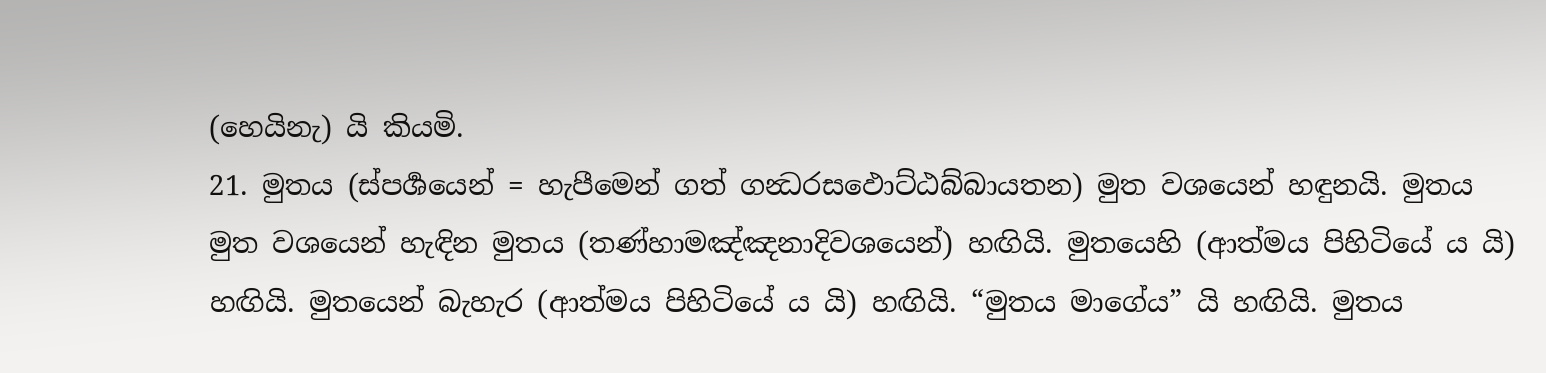(හෙයිනැ) යි කියමි.
21. මුතය (ස්පර්‍ශයෙන් = හැපීමෙන් ගත් ගන්‍ධරසඵොට්ඨබ්බායතන) මුත වශයෙන් හඳුනයි. මුතය මුත වශයෙන් හැඳින මුතය (තණ්හාමඤ්ඤනාදිවශයෙන්) හඟියි. මුතයෙහි (ආත්මය පිහිටියේ ය යි) හඟියි. මුතයෙන් බැහැර (ආත්මය පිහිටියේ ය යි) හඟියි. “මුතය මාගේය” යි හඟියි. මුතය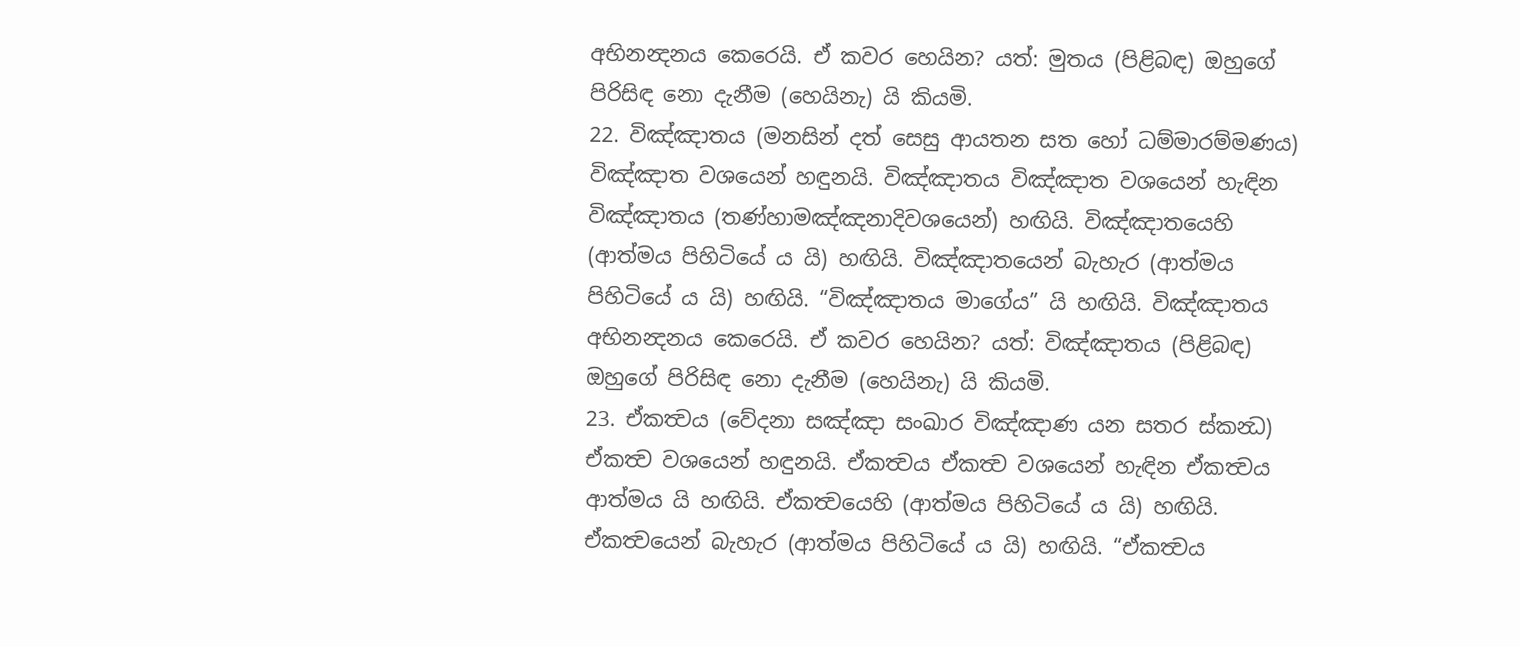අභිනන්‍දනය කෙරෙයි. ඒ කවර හෙයින? යත්: මුතය (පිළිබඳ) ඔහුගේ පිරිසිඳ නො දැනීම (හෙයිනැ) යි කියමි.
22. විඤ්ඤාතය (මනසින් දත් සෙසු ආයතන සත හෝ ධම්මාරම්මණය) විඤ්ඤාත වශයෙන් හඳුනයි. විඤ්ඤාතය විඤ්ඤාත වශයෙන් හැඳින විඤ්ඤාතය (තණ්හාමඤ්ඤනාදිවශයෙන්) හඟියි. විඤ්ඤාතයෙහි (ආත්මය පිහිටියේ ය යි) හඟියි. විඤ්ඤාතයෙන් බැහැර (ආත්මය පිහිටියේ ය යි) හඟියි. “විඤ්ඤාතය මාගේය” යි හඟියි. විඤ්ඤාතය අභිනන්‍දනය කෙරෙයි. ඒ කවර හෙයින? යත්: විඤ්ඤාතය (පිළිබඳ) ඔහුගේ පිරිසිඳ නො දැනීම (හෙයිනැ) යි කියමි.
23. ඒකත්‍වය (වේදනා සඤ්ඤා සංඛාර විඤ්ඤාණ යන සතර ස්කන්‍ධ) ඒකත්‍ව වශයෙන් හඳුනයි. ඒකත්‍වය ඒකත්‍ව වශයෙන් හැඳින ඒකත්‍වය ආත්මය යි හඟියි. ඒකත්‍වයෙහි (ආත්මය පිහිටියේ ය යි) හඟියි. ඒකත්‍වයෙන් බැහැර (ආත්මය පිහිටියේ ය යි) හඟියි. “ඒකත්‍වය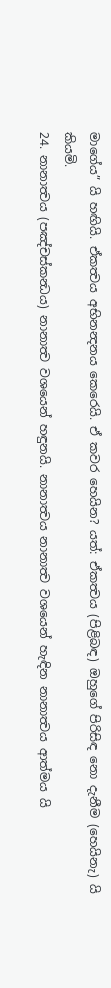මාගේය” යි හඟියි. ඒකත්‍වය අභිනන්‍දනය කෙරෙයි. ඒ කවර හෙයින? යත්: ඒකත්‍වය (පිළිබඳ) ඔහුගේ පිරිසිඳ නො දැනීම (හෙයිනැ) යි කියමි.
24. නානාත්‍වය (පඤ්චස්කන්‍ධය) නානාත්‍ව වශයෙන් හඳුනයි. නානාත්‍වය නානාත්‍ව වශයෙන් හැඳින නානාත්‍වය ආත්මය යි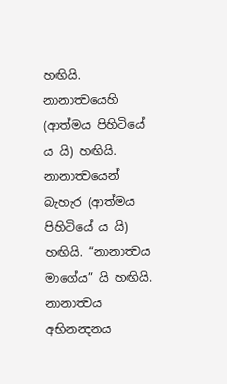හඟියි. නානාත්‍වයෙහි (ආත්මය පිහිටියේ ය යි) හඟියි. නානාත්‍වයෙන් බැහැර (ආත්මය පිහිටියේ ය යි) හඟියි. “නානාත්‍වය මාගේය” යි හඟියි. නානාත්‍වය අභිනන්‍දනය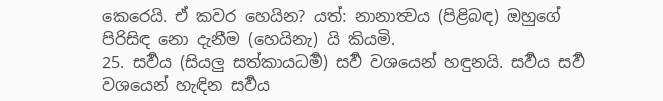කෙරෙයි. ඒ කවර හෙයින? යත්: නානාත්‍වය (පිළිබඳ) ඔහුගේ පිරිසිඳ නො දැනීම (හෙයිනැ) යි කියමි.
25. සර්‍වය (සියලු සත්කායධර්‍ම) සර්‍ව වශයෙන් හඳුනයි. සර්‍වය සර්‍ව වශයෙන් හැඳින සර්‍වය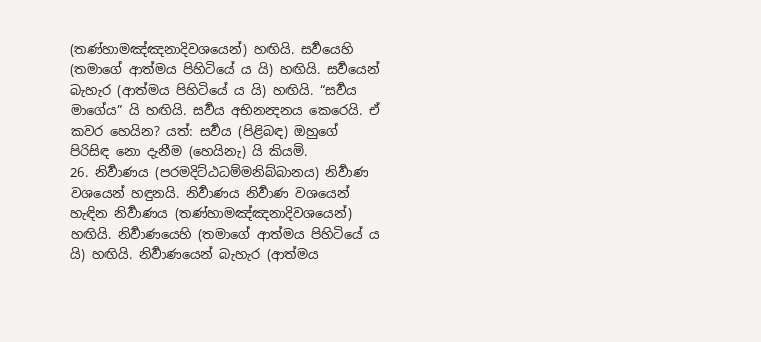(තණ්හාමඤ්ඤනාදිවශයෙන්) හඟියි. සර්‍වයෙහි (තමාගේ ආත්මය පිහිටියේ ය යි) හඟියි. සර්‍වයෙන් බැහැර (ආත්මය පිහිටියේ ය යි) හඟියි. “සර්‍වය මාගේය” යි හඟියි. සර්‍වය අභිනන්‍දනය කෙරෙයි. ඒ කවර හෙයින? යත්: සර්‍වය (පිළිබඳ) ඔහුගේ පිරිසිඳ නො දැනීම (හෙයිනැ) යි කියමි.
26. නිර්‍වාණය (පරමදිට්ඨධම්මනිබ්බානය) නිර්‍වාණ වශයෙන් හඳුනයි. නිර්‍වාණය නිර්‍වාණ වශයෙන් හැඳින නිර්‍වාණය (තණ්හාමඤ්ඤනාදිවශයෙන්) හඟියි. නිර්‍වාණයෙහි (තමාගේ ආත්මය පිහිටියේ ය යි) හඟියි. නිර්‍වාණයෙන් බැහැර (ආත්මය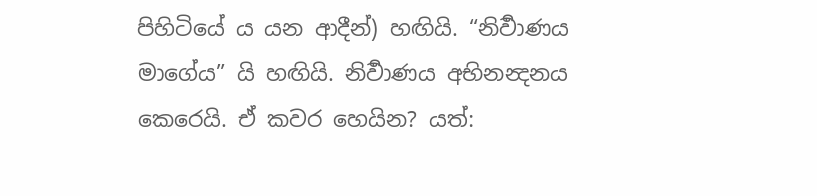පිහිටියේ ය යන ආදීන්) හඟියි. “නිර්‍වාණය මාගේය” යි හඟියි. නිර්‍වාණය අභිනන්‍දනය කෙරෙයි. ඒ කවර හෙයින? යත්: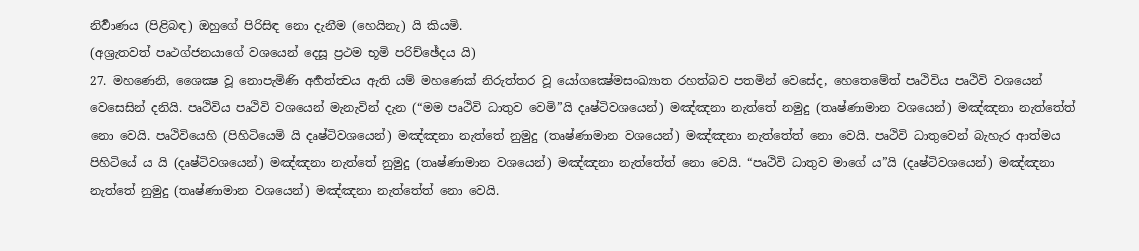නිර්‍වාණය (පිළිබඳ) ඔහුගේ පිරිසිඳ නො දැනීම (හෙයිනැ) යි කියමි.
(අශ්‍රැතවත් පෘථග්ජනයාගේ වශයෙන් දෙසූ ප්‍රථම භූමි පරිච්ඡේදය යි)
27. මහණෙනි, ශෛක්‍ෂ වූ නොපැමිණි අර්‍හත්ත්‍වය ඇති යම් මහණෙක් නිරුත්තර වූ යෝගක්‍ෂේමසංඛ්‍යාත රහත්බව පතමින් වෙසේද, හෙතෙමේත් පෘථිවිය පෘථිවි වශයෙන් වෙසෙසින් දනියි. පෘථිවිය පෘථිවි වශයෙන් මැනැවින් දැන (“මම පෘථිවි ධාතුව වෙමි”යි දෘෂ්ටිවශයෙන්) මඤ්ඤනා නැත්තේ නමුදු (තෘෂ්ණාමාන වශයෙන්) මඤ්ඤනා නැත්තේත් නො වෙයි. පෘථිවියෙහි (පිහිටියෙමි යි දෘෂ්ටිවශයෙන්) මඤ්ඤනා නැත්තේ නුමුදු (තෘෂ්ණාමාන වශයෙන්) මඤ්ඤනා නැත්තේත් නො වෙයි. පෘථිවි ධාතුවෙන් බැහැර ආත්මය පිහිටියේ ය යි (දෘෂ්ටිවශයෙන්) මඤ්ඤනා නැත්තේ නුමුදු (තෘෂ්ණාමාන වශයෙන්) මඤ්ඤනා නැත්තේත් නො වෙයි. “පෘථිවි ධාතුව මාගේ ය”යි (දෘෂ්ටිවශයෙන්) මඤ්ඤනා නැත්තේ නුමුදු (තෘෂ්ණාමාන වශයෙන්) මඤ්ඤනා නැත්තේත් නො වෙයි.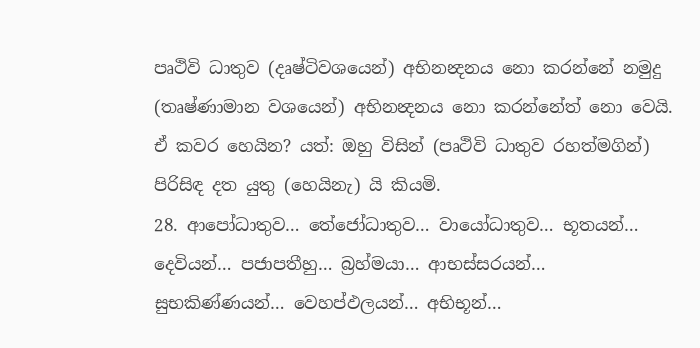පෘථිවි ධාතුව (දෘෂ්ටිවශයෙන්) අභිනන්‍දනය නො කරන්නේ නමුදු (තෘෂ්ණාමාන වශයෙන්) අභිනන්‍දනය නො කරන්නේත් නො වෙයි. ඒ කවර හෙයින? යත්: ඔහු විසින් (පෘථිවි ධාතුව රහත්මගින්) පිරිසිඳ දත යුතු (හෙයිනැ) යි කියමි.
28. ආපෝධාතුව… තේජෝධාතුව… වායෝධාතුව… භූතයන්… දෙවියන්… පජාපතීහු… බ්‍රහ්මයා… ආභස්සරයන්… සුභකිණ්ණයන්… වෙහප්ඵලයන්… අභිභූන්…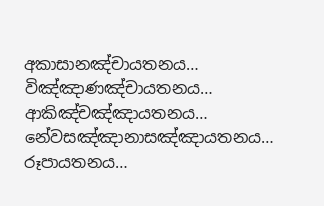අකාසානඤ්චායතනය… විඤ්ඤාණඤ්චායතනය… ආකිඤ්චඤ්ඤායතනය… නේවසඤ්ඤානාසඤ්ඤායතනය… රූපායතනය…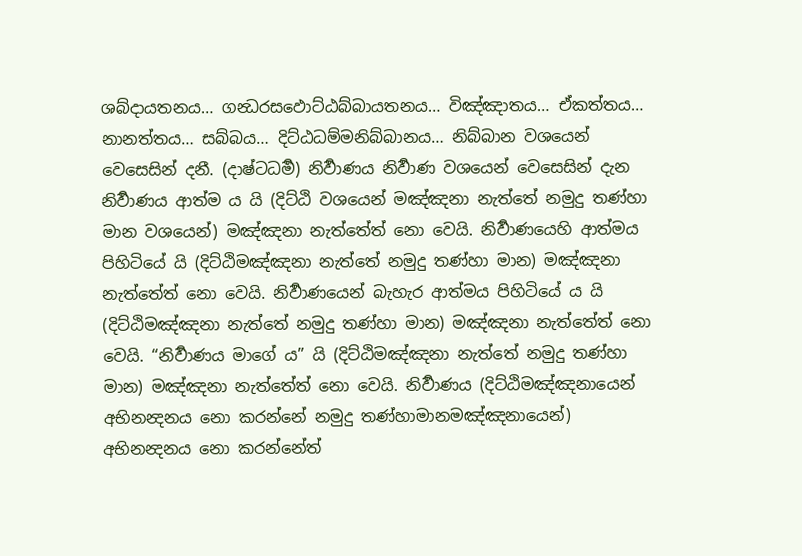ශබ්දායතනය… ගන්‍ධරසඵොට්ඨබ්බායතනය… විඤ්ඤාතය… ඒකත්තය… නානත්තය… සබ්බය… දිට්ඨධම්මනිබ්බානය… නිබ්බාන වශයෙන් වෙසෙසින් දනී. (දාෂ්ටධර්‍ම) නිර්‍වාණය නිර්‍වාණ වශයෙන් වෙසෙසින් දැන නිර්‍වාණය ආත්ම ය යි (දිට්ඨි වශයෙන් මඤ්ඤනා නැත්තේ නමුදු තණ්හා මාන වශයෙන්) මඤ්ඤනා නැත්තේත් නො වෙයි. නිර්‍වාණයෙහි ආත්මය පිහිටියේ යි (දිට්ඨිමඤ්ඤනා නැත්තේ නමුදු තණ්හා මාන) මඤ්ඤනා නැත්තේත් නො වෙයි. නිර්‍වාණයෙන් බැහැර ආත්මය පිහිටියේ ය යි (දිට්ඨිමඤ්ඤනා නැත්තේ නමුදු තණ්හා මාන) මඤ්ඤනා නැත්තේත් නො වෙයි. “නිර්‍වාණය මාගේ ය” යි (දිට්ඨිමඤ්ඤනා නැත්තේ නමුදු තණ්හා මාන) මඤ්ඤනා නැත්තේත් නො වෙයි. නිර්‍වාණය (දිට්ඨිමඤ්ඤනායෙන් අභිනන්‍දනය නො කරන්නේ නමුදු තණ්හාමානමඤ්ඤනායෙන්) අභිනන්‍දනය නො කරන්නේත්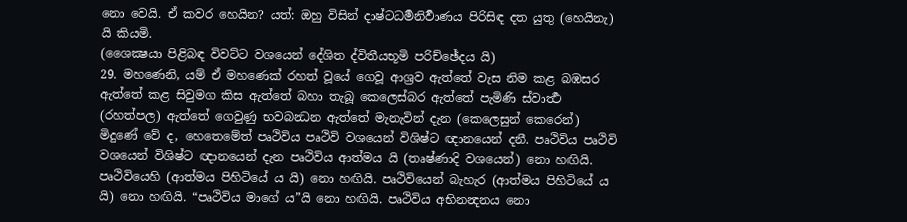නො වෙයි. ඒ කවර හෙයින? යත්: ඔහු විසින් දාෂ්ටධර්‍මනිර්‍වාණය පිරිසිඳ දත යුතු (හෙයිනැ) යි කියමි.
(ශෛක්‍ෂයා පිළිබඳ විවට්ට වශයෙන් දේශිත ද්විතීයභූමි පරිච්ඡේදය යි)
29. මහණෙනි, යම් ඒ මහණෙක් රහත් වූයේ ගෙවූ ආශ්‍රව ඇත්තේ වැස නිම කළ බඹසර ඇත්තේ කළ සිවුමග කිස ඇත්තේ බහා තැබූ කෙලෙස්බර ඇත්තේ පැමිණි ස්වාර්‍ත්‍ථ (රහත්පල) ඇත්තේ ගෙවුණු භවබන්‍ධන ඇත්තේ මැනැවින් දැන (කෙලෙසුන් කෙරෙන්) මිදුණේ වේ ද, හෙතෙමේත් පෘථිවිය පෘථිවි වශයෙන් විශිෂ්ට ඥානයෙන් දනී. පෘථිවිය පෘථිවි වශයෙන් විශිෂ්ට ඥානයෙන් දැන පෘථිවිය ආත්මය යි (තෘෂ්ණාදි වශයෙන්) නො හඟියි. පෘථිවියෙහි (ආත්මය පිහිටියේ ය යි) නො හඟියි. පෘථිවියෙන් බැහැර (ආත්මය පිහිටියේ ය යි) නො හඟියි. “පෘථිවිය මාගේ ය”යි නො හඟියි. පෘථිවිය අභිනන්‍දනය නො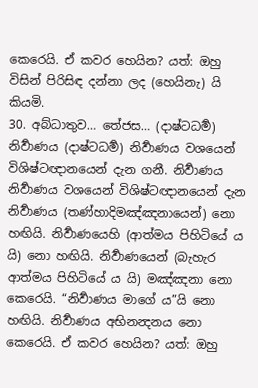කෙරෙයි. ඒ කවර හෙයින? යත්: ඔහු විසින් පිරිසිඳ දන්නා ලද (හෙයිනැ) යි කියමි.
30. අබ්ධාතුව… තේජස… (දාෂ්ටධර්‍ම) නිර්‍වාණය (දාෂ්ටධර්‍ම) නිර්‍වාණය වශයෙන් විශිෂ්ටඥානයෙන් දැන ගනී. නිර්‍වාණය නිර්‍වාණය වශයෙන් විශිෂ්ටඥානයෙන් දැන නිර්‍වාණය (තණ්හාදිමඤ්ඤනායෙන්) නො හඟියි. නිර්‍වාණයෙහි (ආත්මය පිහිටියේ ය යි) නො හඟියි. නිර්‍වාණයෙන් (බැහැර ආත්මය පිහිටියේ ය යි) මඤ්ඤනා නො කෙරෙයි. “නිර්‍වාණය මාගේ ය”යි නො හඟියි. නිර්‍වාණය අභිනන්‍දනය නො කෙරෙයි. ඒ කවර හෙයින? යත්: ඔහු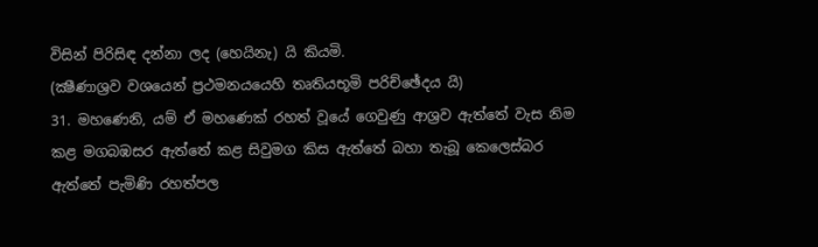විසින් පිරිසිඳ දන්නා ලද (හෙයිනැ) යි කියමි.
(ක්‍ෂීණාශ්‍රව වශයෙන් ප්‍රථමනයයෙහි තෘතියභූමි පරිච්ඡේදය යි)
31. මහණෙනි, යම් ඒ මහණෙක් රහත් වූයේ ගෙවුණු ආශ්‍රව ඇත්තේ වැස නිම කළ මගබඹසර ඇත්තේ කළ සිවුමග කිස ඇත්තේ බහා තැබූ කෙලෙස්බර ඇත්තේ පැමිණි රහත්පල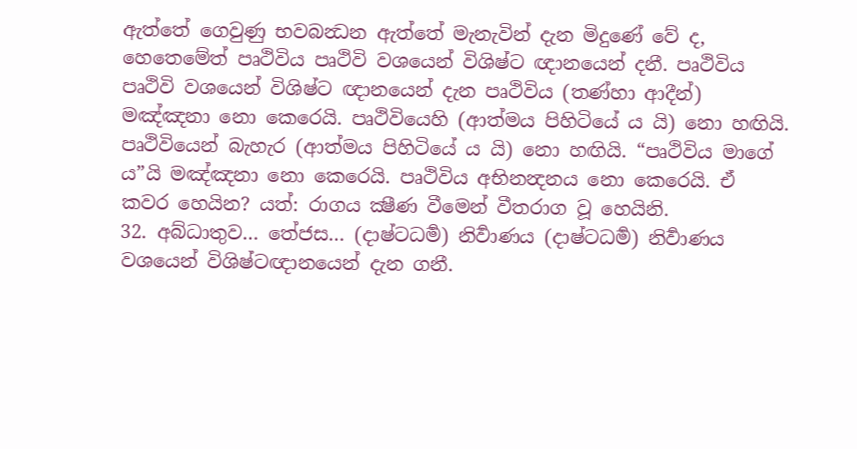ඇත්තේ ගෙවුණු භවබන්‍ධන ඇත්තේ මැනැවින් දැන මිදුණේ වේ ද, හෙතෙමේත් පෘථිවිය පෘථිවි වශයෙන් විශිෂ්ට ඥානයෙන් දනී. පෘථිවිය පෘථිවි වශයෙන් විශිෂ්ට ඥානයෙන් දැන පෘථිවිය (තණ්හා ආදීන්) මඤ්ඤනා නො කෙරෙයි. පෘථිවියෙහි (ආත්මය පිහිටියේ ය යි) නො හඟියි. පෘථිවියෙන් බැහැර (ආත්මය පිහිටියේ ය යි) නො හඟියි. “පෘථිවිය මාගේ ය”යි මඤ්ඤනා නො කෙරෙයි. පෘථිවිය අභිනන්‍දනය නො කෙරෙයි. ඒ කවර හෙයින? යත්: රාගය ක්‍ෂීණ වීමෙන් වීතරාග වූ හෙයිනි.
32. අබ්ධාතුව… තේජස… (දාෂ්ටධර්‍ම) නිර්‍වාණය (දාෂ්ටධර්‍ම) නිර්‍වාණය වශයෙන් විශිෂ්ටඥානයෙන් දැන ගනී.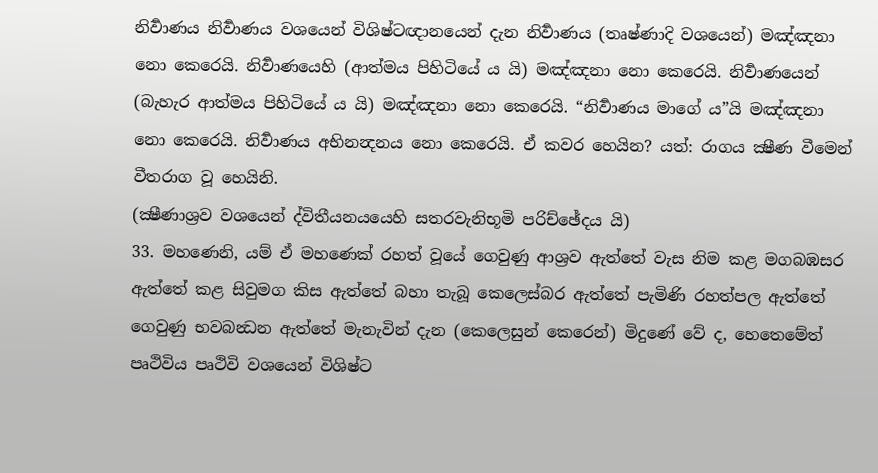නිර්‍වාණය නිර්‍වාණය වශයෙන් විශිෂ්ටඥානයෙන් දැන නිර්‍වාණය (තෘෂ්ණාදි වශයෙන්) මඤ්ඤනා නො කෙරෙයි. නිර්‍වාණයෙහි (ආත්මය පිහිටියේ ය යි) මඤ්ඤනා නො කෙරෙයි. නිර්‍වාණයෙන් (බැහැර ආත්මය පිහිටියේ ය යි) මඤ්ඤනා නො කෙරෙයි. “නිර්‍වාණය මාගේ ය”යි මඤ්ඤනා නො කෙරෙයි. නිර්‍වාණය අභිනන්‍දනය නො කෙරෙයි. ඒ කවර හෙයින? යත්: රාගය ක්‍ෂීණ වීමෙන් වීතරාග වූ හෙයිනි.
(ක්‍ෂීණාශ්‍රව වශයෙන් ද්විතීයනයයෙහි සතරවැනිභූමි පරිච්ඡේදය යි)
33. මහණෙනි, යම් ඒ මහණෙක් රහත් වූයේ ගෙවුණු ආශ්‍රව ඇත්තේ වැස නිම කළ මගබඹසර ඇත්තේ කළ සිවුමග කිස ඇත්තේ බහා තැබූ කෙලෙස්බර ඇත්තේ පැමිණි රහත්පල ඇත්තේ ගෙවුණු භවබන්‍ධන ඇත්තේ මැනැවින් දැන (කෙලෙසුන් කෙරෙන්) මිදුණේ වේ ද, හෙතෙමේත් පෘථිවිය පෘථිවි වශයෙන් විශිෂ්ට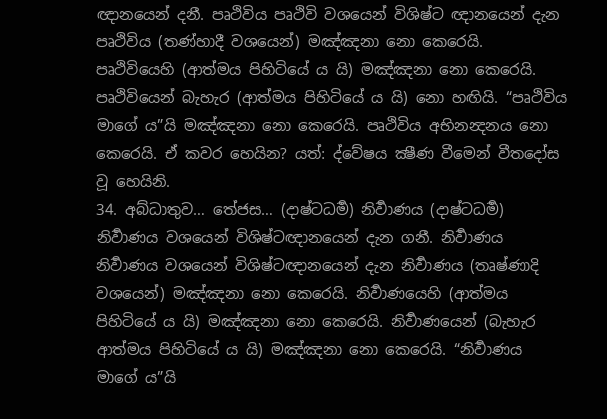ඥානයෙන් දනී. පෘථිවිය පෘථිවි වශයෙන් විශිෂ්ට ඥානයෙන් දැන පෘථිවිය (තණ්හාදී වශයෙන්) මඤ්ඤනා නො කෙරෙයි. පෘථිවියෙහි (ආත්මය පිහිටියේ ය යි) මඤ්ඤනා නො කෙරෙයි. පෘථිවියෙන් බැහැර (ආත්මය පිහිටියේ ය යි) නො හඟියි. “පෘථිවිය මාගේ ය”යි මඤ්ඤනා නො කෙරෙයි. පෘථිවිය අභිනන්‍දනය නො කෙරෙයි. ඒ කවර හෙයින? යත්: ද්වේෂය ක්‍ෂීණ වීමෙන් වීතදෝස වූ හෙයිනි.
34. අබ්ධාතුව… තේජස… (දාෂ්ටධර්‍ම) නිර්‍වාණය (දාෂ්ටධර්‍ම) නිර්‍වාණය වශයෙන් විශිෂ්ටඥානයෙන් දැන ගනී. නිර්‍වාණය නිර්‍වාණය වශයෙන් විශිෂ්ටඥානයෙන් දැන නිර්‍වාණය (තෘෂ්ණාදි වශයෙන්) මඤ්ඤනා නො කෙරෙයි. නිර්‍වාණයෙහි (ආත්මය පිහිටියේ ය යි) මඤ්ඤනා නො කෙරෙයි. නිර්‍වාණයෙන් (බැහැර ආත්මය පිහිටියේ ය යි) මඤ්ඤනා නො කෙරෙයි. “නිර්‍වාණය මාගේ ය”යි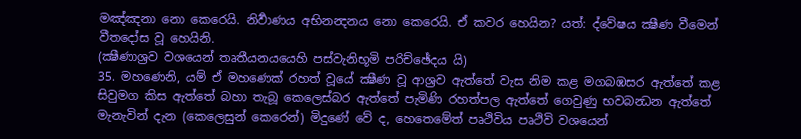මඤ්ඤනා නො කෙරෙයි. නිර්‍වාණය අභිනන්‍දනය නො කෙරෙයි. ඒ කවර හෙයින? යත්: ද්වේෂය ක්‍ෂීණ වීමෙන් වීතදෝස වූ හෙයිනි.
(ක්‍ෂීණාශ්‍රව වශයෙන් තෘතීයනයයෙහි පස්වැනිභූමි පරිච්ඡේදය යි)
35. මහණෙනි, යම් ඒ මහණෙක් රහත් වූයේ ක්‍ෂීණ වූ ආශ්‍රව ඇත්තේ වැස නිම කළ මගබඹසර ඇත්තේ කළ සිවුමග කිස ඇත්තේ බහා තැබූ කෙලෙස්බර ඇත්තේ පැමිණි රහත්පල ඇත්තේ ගෙවුණු භවබන්‍ධන ඇත්තේ මැනැවින් දැන (කෙලෙසුන් කෙරෙන්) මිදුණේ වේ ද, හෙතෙමේත් පෘථිවිය පෘථිවි වශයෙන්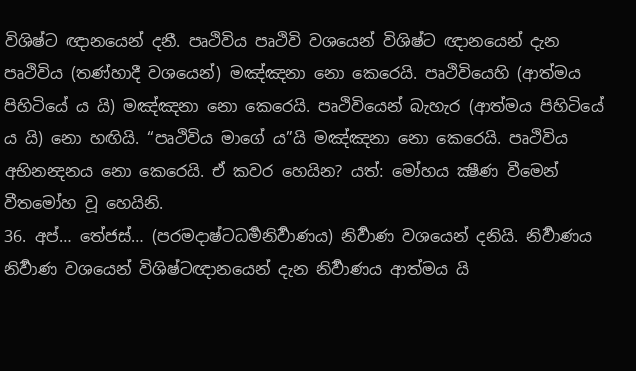විශිෂ්ට ඥානයෙන් දනී. පෘථිවිය පෘථිවි වශයෙන් විශිෂ්ට ඥානයෙන් දැන පෘථිවිය (තණ්හාදී වශයෙන්) මඤ්ඤනා නො කෙරෙයි. පෘථිවියෙහි (ආත්මය පිහිටියේ ය යි) මඤ්ඤනා නො කෙරෙයි. පෘථිවියෙන් බැහැර (ආත්මය පිහිටියේ ය යි) නො හඟියි. “පෘථිවිය මාගේ ය”යි මඤ්ඤනා නො කෙරෙයි. පෘථිවිය අභිනන්‍දනය නො කෙරෙයි. ඒ කවර හෙයින? යත්: මෝහය ක්‍ෂීණ වීමෙන් වීතමෝහ වූ හෙයිනි.
36. අප්… තේජස්… (පරමදාෂ්ටධර්‍මනිර්‍වාණය) නිර්‍වාණ වශයෙන් දනියි. නිර්‍වාණය නිර්‍වාණ වශයෙන් විශිෂ්ටඥානයෙන් දැන නිර්‍වාණය ආත්මය යි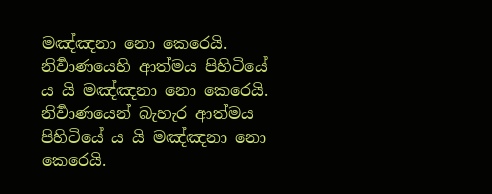මඤ්ඤනා නො කෙරෙයි. නිර්‍වාණයෙහි ආත්මය පිහිටියේ ය යි මඤ්ඤනා නො කෙරෙයි. නිර්‍වාණයෙන් බැහැර ආත්මය පිහිටියේ ය යි මඤ්ඤනා නො කෙරෙයි.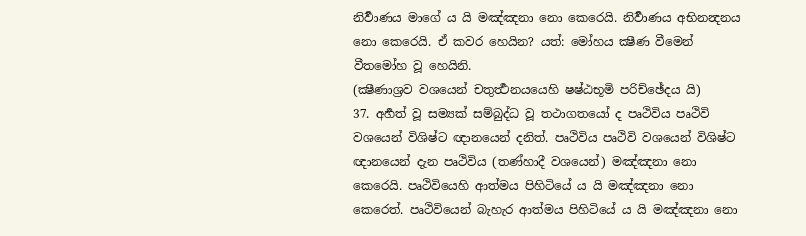නිර්‍වාණය මාගේ ය යි මඤ්ඤනා නො කෙරෙයි. නිර්‍වාණය අභිනන්‍දනය නො කෙරෙයි. ඒ කවර හෙයින? යත්: මෝහය ක්‍ෂීණ වීමෙන් වීතමෝහ වූ හෙයිනි.
(ක්‍ෂීණාශ්‍රව වශයෙන් චතුර්‍ත්‍ථනයයෙහි ෂෂ්ඨභූමි පරිච්ඡේදය යි)
37. අර්‍හත් වූ සම්‍යක් සම්බුද්ධ වූ තථාගතයෝ ද පෘථිවිය පෘථිවි වශයෙන් විශිෂ්ට ඥානයෙන් දනිත්. පෘථිවිය පෘථිවි වශයෙන් විශිෂ්ට ඥානයෙන් දැන පෘථිවිය (තණ්හාදී වශයෙන්) මඤ්ඤනා නො කෙරෙයි. පෘථිවියෙහි ආත්මය පිහිටියේ ය යි මඤ්ඤනා නො කෙරෙත්. පෘථිවියෙන් බැහැර ආත්මය පිහිටියේ ය යි මඤ්ඤනා නො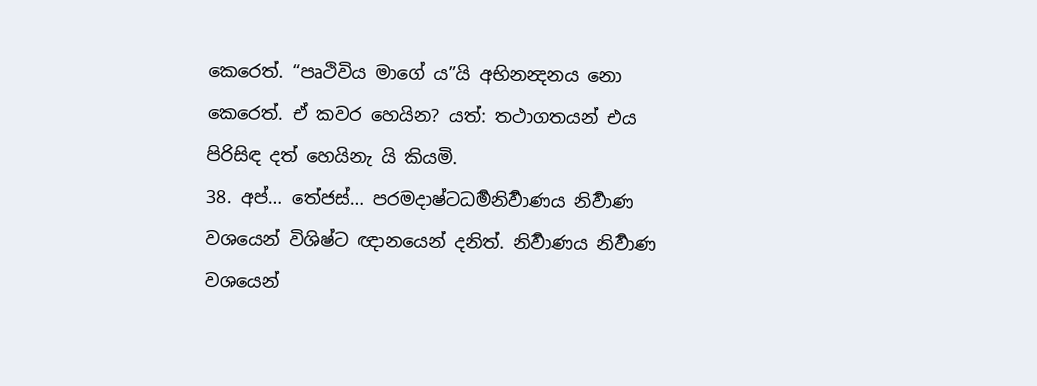කෙරෙත්. “පෘථිවිය මාගේ ය”යි අභිනන්‍දනය නො කෙරෙත්. ඒ කවර හෙයින? යත්: තථාගතයන් එය පිරිසිඳ දත් හෙයිනැ යි කියමි.
38. අප්… තේජස්… පරමදාෂ්ටධර්‍මනිර්‍වාණය නිර්‍වාණ වශයෙන් විශිෂ්ට ඥානයෙන් දනිත්. නිර්‍වාණය නිර්‍වාණ වශයෙන්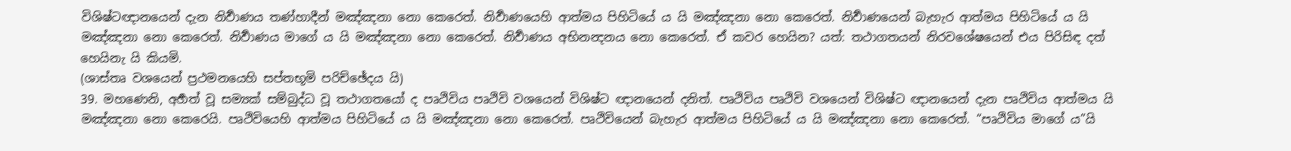විශිෂ්ටඥානයෙන් දැන නිර්‍වාණය තණ්හාදීන් මඤ්ඤනා නො කෙරෙත්. නිර්‍වාණයෙහි ආත්මය පිහිටියේ ය යි මඤ්ඤනා නො කෙරෙත්. නිර්‍වාණයෙන් බැහැර ආත්මය පිහිටියේ ය යි මඤ්ඤනා නො කෙරෙත්. නිර්‍වාණය මාගේ ය යි මඤ්ඤනා නො කෙරෙත්. නිර්‍වාණය අභිනන්‍දනය නො කෙරෙත්. ඒ කවර හෙයින? යත්: තථාගතයන් නිරවශේෂයෙන් එය පිරිසිඳ දත් හෙයිනැ යි කියමි.
(ශාස්තෘ වශයෙන් ප්‍රථමනයෙහි සප්තභූමි පරිච්ඡේදය යි)
39. මහණෙනි, අර්‍හත් වූ සම්‍යක් සම්බුද්ධ වූ තථාගතයෝ ද පෘථිවිය පෘථිවි වශයෙන් විශිෂ්ට ඥානයෙන් දනිත්. පෘථිවිය පෘථිවි වශයෙන් විශිෂ්ට ඥානයෙන් දැන පෘථිවිය ආත්මය යි මඤ්ඤනා නො කෙරෙයි. පෘථිවියෙහි ආත්මය පිහිටියේ ය යි මඤ්ඤනා නො කෙරෙත්. පෘථිවියෙන් බැහැර ආත්මය පිහිටියේ ය යි මඤ්ඤනා නො කෙරෙත්. “පෘථිවිය මාගේ ය”යි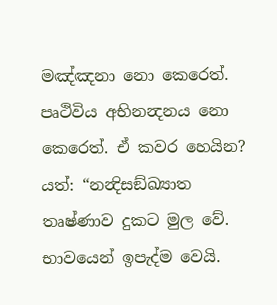මඤ්ඤනා නො කෙරෙත්. පෘථිවිය අභිනන්‍දනය නො කෙරෙත්. ඒ කවර හෙයින? යත්: “නන්‍දිසඞ්ඛ්‍යාත තෘෂ්ණාව දුකට මුල වේ. භාවයෙන් ඉපැද්ම වෙයි.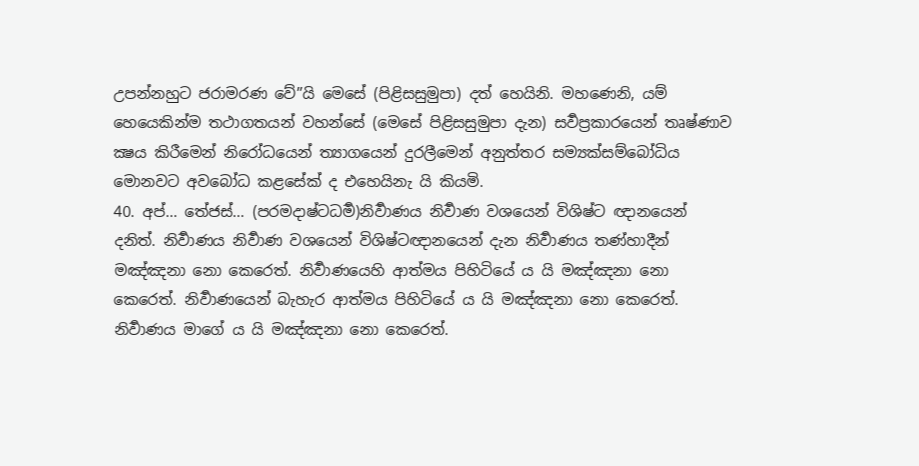උපන්නහුට ජරාමරණ වේ”යි මෙසේ (පිළිසසුමුපා) දත් හෙයිනි. මහණෙනි, යම් හෙයෙකින්ම තථාගතයන් වහන්සේ (මෙසේ පිළිසසුමුපා දැන) සර්‍වප්‍රකාරයෙන් තෘෂ්ණාව ක්‍ෂය කිරීමෙන් නිරෝධයෙන් ත්‍යාගයෙන් දුරලීමෙන් අනුත්තර සම්‍යක්සම්බෝධිය මොනවට අවබෝධ කළසේක් ද එහෙයිනැ යි කියමි.
40. අප්… තේජස්… (පරමදාෂ්ටධර්‍ම)නිර්‍වාණය නිර්‍වාණ වශයෙන් විශිෂ්ට ඥානයෙන් දනිත්. නිර්‍වාණය නිර්‍වාණ වශයෙන් විශිෂ්ටඥානයෙන් දැන නිර්‍වාණය තණ්හාදීන් මඤ්ඤනා නො කෙරෙත්. නිර්‍වාණයෙහි ආත්මය පිහිටියේ ය යි මඤ්ඤනා නො කෙරෙත්. නිර්‍වාණයෙන් බැහැර ආත්මය පිහිටියේ ය යි මඤ්ඤනා නො කෙරෙත්. නිර්‍වාණය මාගේ ය යි මඤ්ඤනා නො කෙරෙත්.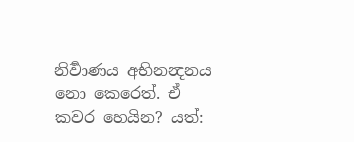නිර්‍වාණය අභිනන්‍දනය නො කෙරෙත්. ඒ කවර හෙයින? යත්: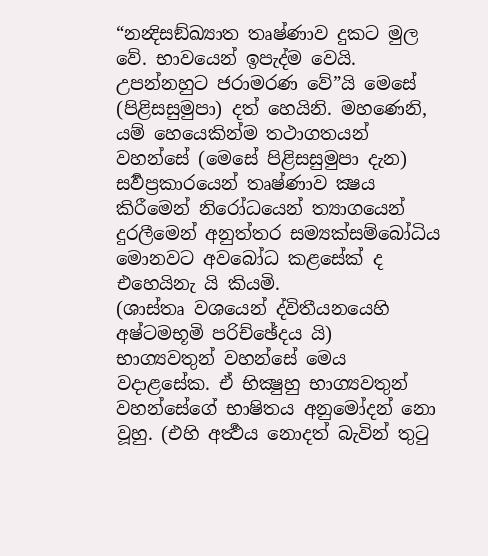“නන්‍දිසඞ්ඛ්‍යාත තෘෂ්ණාව දුකට මුල වේ. භාවයෙන් ඉපැද්ම වෙයි. උපන්නහුට ජරාමරණ වේ”යි මෙසේ (පිළිසසුමුපා) දත් හෙයිනි. මහණෙනි, යම් හෙයෙකින්ම තථාගතයන් වහන්සේ (මෙසේ පිළිසසුමුපා දැන) සර්‍වප්‍රකාරයෙන් තෘෂ්ණාව ක්‍ෂය කිරීමෙන් නිරෝධයෙන් ත්‍යාගයෙන් දුරලීමෙන් අනුත්තර සම්‍යක්සම්බෝධිය මොනවට අවබෝධ කළසේක් ද එහෙයිනැ යි කියමි.
(ශාස්තෘ වශයෙන් ද්විතීයනයෙහි අෂ්ටමභූමි පරිච්ඡේදය යි)
භාග්‍යවතුන් වහන්සේ මෙය වදාළසේක. ඒ භික්‍ෂුහු භාග්‍යවතුන් වහන්සේගේ භාෂිතය අනුමෝදන් නො වූහු. (එහි අර්‍ත්‍ථය නොදත් බැවින් තුටු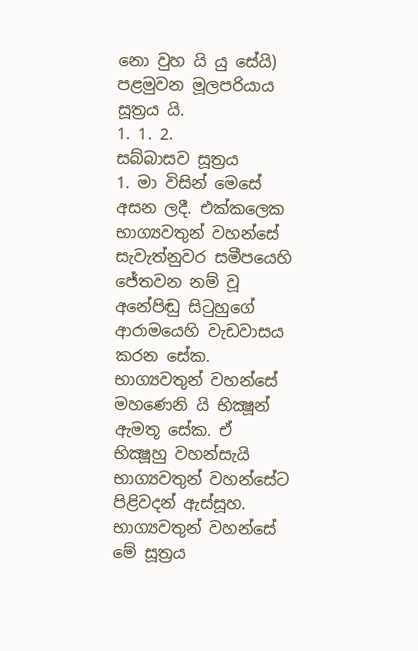නො වුහ යි යු සේයි)
පළමුවන මූලපරියාය සූත්‍රය යි.
1. 1. 2.
සබ්බාසව සූත්‍රය
1. මා විසින් මෙසේ අසන ලදී. එක්කලෙක භාග්‍යවතුන් වහන්සේ සැවැත්නුවර සමීපයෙහි ජේතවන නම් වූ අනේපිඬු සිටුහුගේ ආරාමයෙහි වැඩවාසය කරන සේක. භාග්‍යවතුන් වහන්සේ මහණෙනි යි භික්‍ෂූන් ඇමතූ සේක. ඒ භික්‍ෂූහු වහන්සැයි භාග්‍යවතුන් වහන්සේට පිළිවදන් ඇස්සූහ. භාග්‍යවතුන් වහන්සේ මේ සූත්‍රය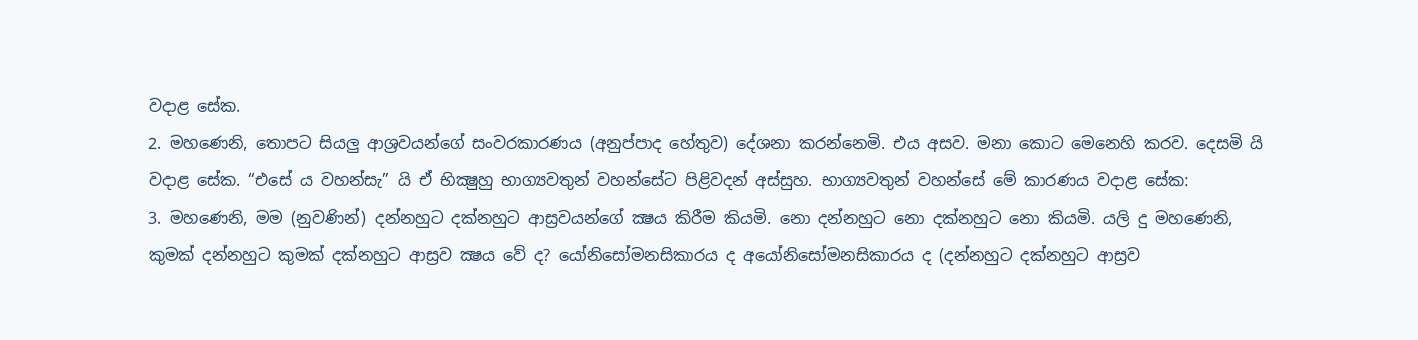වදාළ සේක.
2. මහණෙනි, තොපට සියලු ආශ්‍රවයන්ගේ සංවරකාරණය (අනුප්පාද හේතුව) දේශනා කරන්නෙමි. එය අසව. මනා කොට මෙනෙහි කරව. දෙසමි යි වදාළ සේක. “එසේ ය වහන්සැ” යි ඒ භික්‍ෂුහු භාග්‍යවතුන් වහන්සේට පිළිවදන් අස්සුහ. භාග්‍යවතුන් වහන්සේ මේ කාරණය වදාළ සේක:
3. මහණෙනි, මම (නුවණින්) දන්නහුට දක්නහුට ආස්‍රවයන්ගේ ක්‍ෂය කිරීම කියමි. නො දන්නහුට නො දක්නහුට නො කියමි. යලි දු මහණෙනි, කුමක් දන්නහුට කුමක් දක්නහුට ආස්‍රව ක්‍ෂය වේ ද? යෝනිසෝමනසිකාරය ද අයෝනිසෝමනසිකාරය ද (දන්නහුට දක්නහුට ආස්‍රව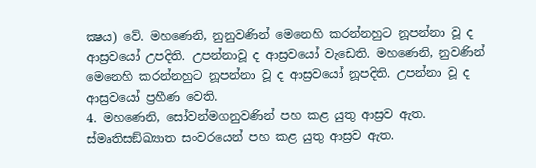ක්‍ෂය) වේ. මහණෙනි, නුනුවණින් මෙනෙහි කරන්නහුට නූපන්නා වූ ද ආස්‍රවයෝ උපදිති. උපන්නාවූ ද ආස්‍රවයෝ වැඩෙති. මහණෙනි, නුවණින් මෙනෙහි කරන්නහුට නූපන්නා වූ ද ආස්‍රවයෝ නූපදිති. උපන්නා වූ ද ආස්‍රවයෝ ප්‍රහීණ වෙති.
4. මහණෙනි, සෝවන්මගනුවණින් පහ කළ යුතු ආස්‍රව ඇත. ස්මෘතිසඞ්ඛ්‍යාත සංවරයෙන් පහ කළ යුතු ආස්‍රව ඇත.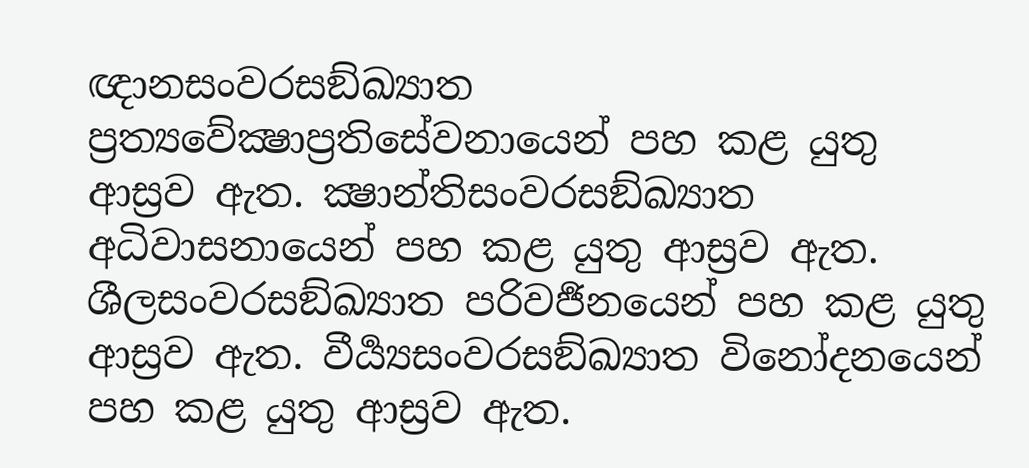ඥානසංවරසඞ්ඛ්‍යාත ප්‍රත්‍යවේක්‍ෂාප්‍රතිසේවනායෙන් පහ කළ යුතු ආස්‍රව ඇත. ක්‍ෂාන්තිසංවරසඞ්ඛ්‍යාත අධිවාසනායෙන් පහ කළ යුතු ආස්‍රව ඇත. ශීලසංවරසඞ්ඛ්‍යාත පරිවර්‍ජනයෙන් පහ කළ යුතු ආස්‍රව ඇත. වීර්‍ය්‍යසංවරසඞ්ඛ්‍යාත විනෝදනයෙන් පහ කළ යුතු ආස්‍රව ඇත.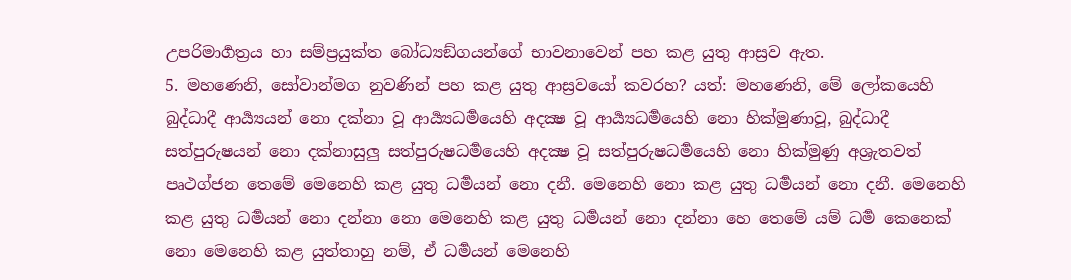උපරිමාර්‍ගත්‍රය හා සම්ප්‍රයුක්ත බෝධ්‍යඞ්ගයන්ගේ භාවනාවෙන් පහ කළ යුතු ආස්‍රව ඇත.
5. මහණෙනි, සෝවාන්මග නුවණින් පහ කළ යුතු ආස්‍රවයෝ කවරහ? යත්: මහණෙනි, මේ ලෝකයෙහි බුද්ධාදී ආර්‍ය්‍යයන් නො දක්නා වූ ආර්‍ය්‍යධර්‍මයෙහි අදක්‍ෂ වූ ආර්‍ය්‍යධර්‍මයෙහි නො හික්මුණාවූ, බුද්ධාදී සත්පුරුෂයන් නො දක්නාසුලු සත්පුරුෂධර්‍මයෙහි අදක්‍ෂ වූ සත්පුරුෂධර්‍මයෙහි නො හික්මුණු අශ්‍රැතවත් පෘථග්ජන තෙමේ මෙනෙහි කළ යුතු ධර්‍මයන් නො දනී. මෙනෙහි නො කළ යුතු ධර්‍මයන් නො දනී. මෙනෙහි කළ යුතු ධර්‍මයන් නො දන්නා නො මෙනෙහි කළ යුතු ධර්‍මයන් නො දන්නා හෙ තෙමේ යම් ධර්‍ම කෙනෙක් නො මෙනෙහි කළ යුත්තාහු නම්, ඒ ධර්‍මයන් මෙනෙහි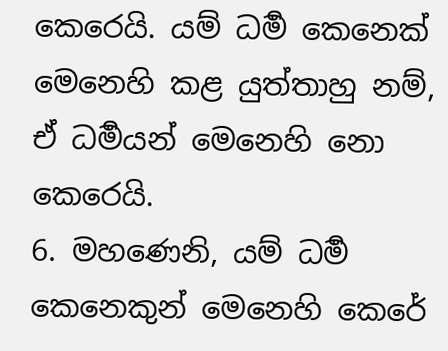කෙරෙයි. යම් ධර්‍ම කෙනෙක් මෙනෙහි කළ යුත්තාහු නම්, ඒ ධර්‍මයන් මෙනෙහි නො කෙරෙයි.
6. මහණෙනි, යම් ධර්‍ම කෙනෙකුන් මෙනෙහි කෙරේ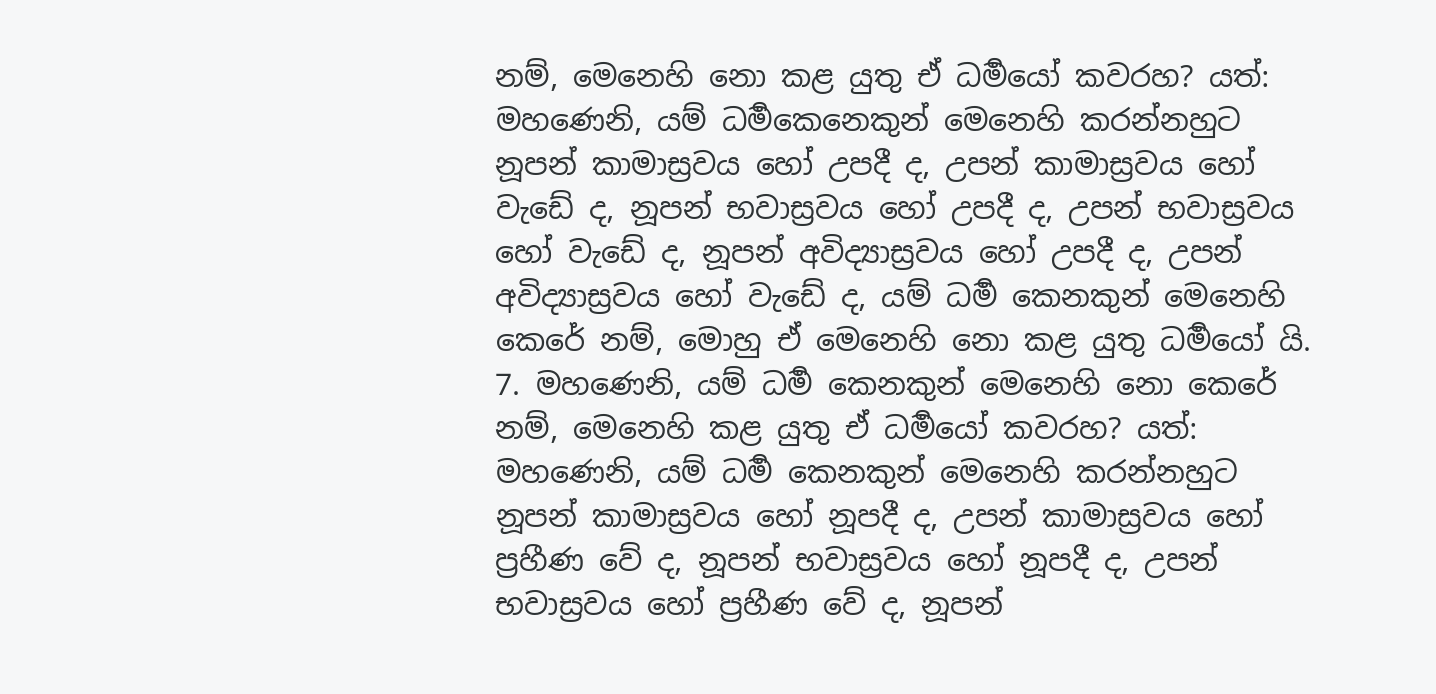නම්, මෙනෙහි නො කළ යුතු ඒ ධර්‍මයෝ කවරහ? යත්: මහණෙනි, යම් ධර්‍මකෙනෙකුන් මෙනෙහි කරන්නහුට නූපන් කාමාස්‍රවය හෝ උපදී ද, උපන් කාමාස්‍රවය හෝ වැඩේ ද, නූපන් භවාස්‍රවය හෝ උපදී ද, උපන් භවාස්‍රවය හෝ වැඩේ ද, නූපන් අවිද්‍යාස්‍රවය හෝ උපදී ද, උපන් අවිද්‍යාස්‍රවය හෝ වැඩේ ද, යම් ධර්‍ම කෙනකුන් මෙනෙහි කෙරේ නම්, මොහු ඒ මෙනෙහි නො කළ යුතු ධර්‍මයෝ යි.
7. මහණෙනි, යම් ධර්‍ම කෙනකුන් මෙනෙහි නො කෙරේ නම්, මෙනෙහි කළ යුතු ඒ ධර්‍මයෝ කවරහ? යත්: මහණෙනි, යම් ධර්‍ම කෙනකුන් මෙනෙහි කරන්නහුට නූපන් කාමාස්‍රවය හෝ නූපදී ද, උපන් කාමාස්‍රවය හෝ ප්‍රහීණ වේ ද, නූපන් භවාස්‍රවය හෝ නූපදී ද, උපන් භවාස්‍රවය හෝ ප්‍රහීණ වේ ද, නූපන්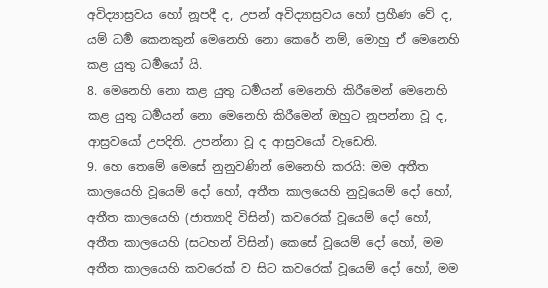අවිද්‍යාස්‍රවය හෝ නූපදී ද, උපන් අවිද්‍යාස්‍රවය හෝ ප්‍රහීණ වේ ද, යම් ධර්‍ම කෙනකුන් මෙනෙහි නො කෙරේ නම්, මොහු ඒ මෙනෙහි කළ යුතු ධර්‍මයෝ යි.
8. මෙනෙහි නො කළ යුතු ධර්‍මයන් මෙනෙහි කිරීමෙන් මෙනෙහි කළ යුතු ධර්‍මයන් නො මෙනෙහි කිරීමෙන් ඔහුට නූපන්නා වූ ද, ආස්‍රවයෝ උපදිති. උපන්නා වූ ද ආස්‍රවයෝ වැඩෙති.
9. හෙ තෙමේ මෙසේ නුනුවණින් මෙනෙහි කරයි: මම අතීත කාලයෙහි වූයෙම් දෝ හෝ, අතීත කාලයෙහි නුවූයෙම් දෝ හෝ, අතීත කාලයෙහි (ජාත්‍යාදි විසින්) කවරෙක් වූයෙම් දෝ හෝ, අතීත කාලයෙහි (සටහන් විසින්) කෙසේ වූයෙම් දෝ හෝ, මම අතීත කාලයෙහි කවරෙක් ව සිට කවරෙක් වූයෙම් දෝ හෝ, මම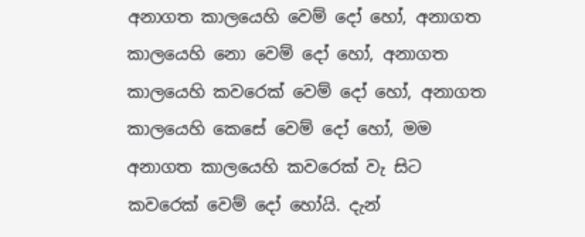අනාගත කාලයෙහි වෙම් දෝ හෝ, අනාගත කාලයෙහි නො වෙම් දෝ හෝ, අනාගත කාලයෙහි කවරෙක් වෙම් දෝ හෝ, අනාගත කාලයෙහි කෙසේ වෙම් දෝ හෝ, මම අනාගත කාලයෙහි කවරෙක් වැ සිට කවරෙක් වෙම් දෝ හෝයි. දැන්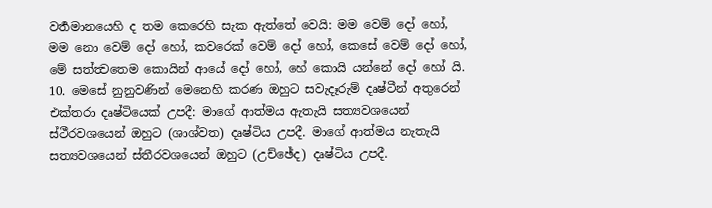වර්‍තමානයෙහි ද තම කෙරෙහි සැක ඇත්තේ වෙයි: මම වෙම් දෝ හෝ, මම නො වෙම් දෝ හෝ, කවරෙක් වෙම් දෝ හෝ, කෙසේ වෙම් දෝ හෝ, මේ සත්ත්‍වතෙම කොයින් ආයේ දෝ හෝ, හේ කොයි යන්නේ දෝ හෝ යි.
10. මෙසේ නුනුවණින් මෙනෙහි කරණ ඔහුට සවැදෑරුම් දෘෂ්ටීන් අතුරෙන් එක්තරා දෘෂ්ටියෙක් උපදී: මාගේ ආත්මය ඇතැයි සත්‍යවශයෙන් ස්ථීරවශයෙන් ඔහුට (ශාශ්වත) දෘෂ්ටිය උපදී. මාගේ ආත්මය නැතැයි සත්‍යවශයෙන් ස්තීරවශයෙන් ඔහුට (උච්ඡේද) දෘෂ්ටිය උපදී.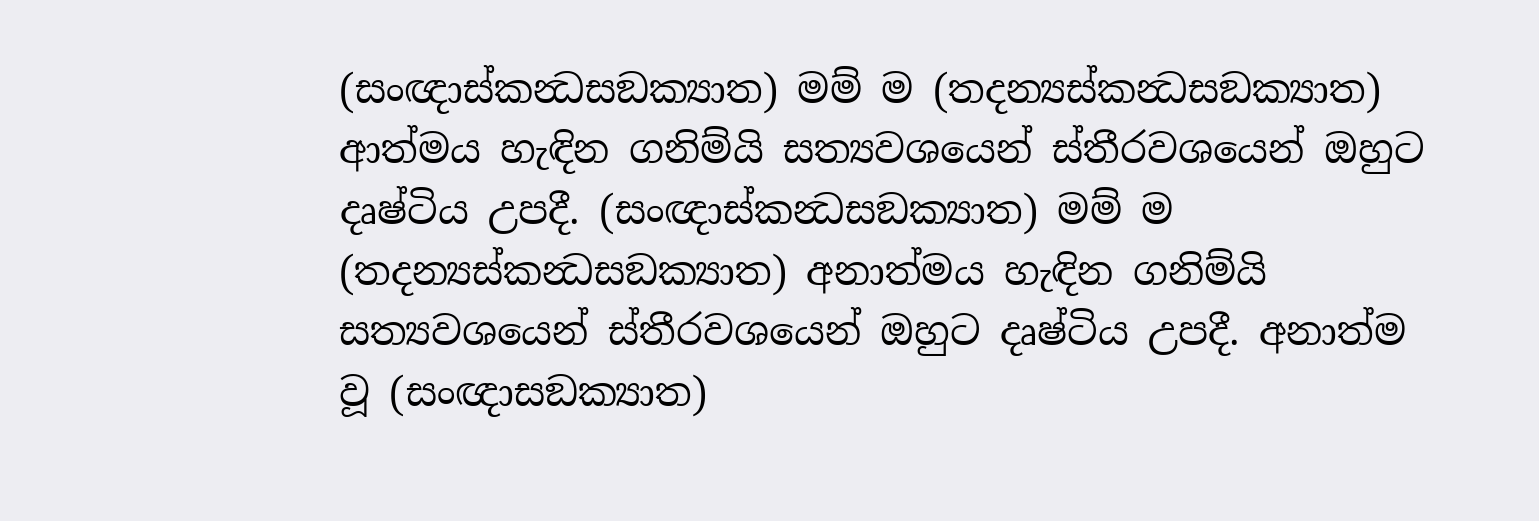(සංඥාස්කන්‍ධසඞක්‍යාත) මම් ම (තදන්‍යස්කන්‍ධසඞක්‍යාත) ආත්මය හැඳින ගනිම්යි සත්‍යවශයෙන් ස්තීරවශයෙන් ඔහුට දෘෂ්ටිය උපදී. (සංඥාස්කන්‍ධසඞක්‍යාත) මම් ම (තදන්‍යස්කන්‍ධසඞක්‍යාත) අනාත්මය හැඳින ගනිම්යි සත්‍යවශයෙන් ස්තීරවශයෙන් ඔහුට දෘෂ්ටිය උපදී. අනාත්ම වූ (සංඥාසඞක්‍යාත)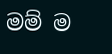මම් ම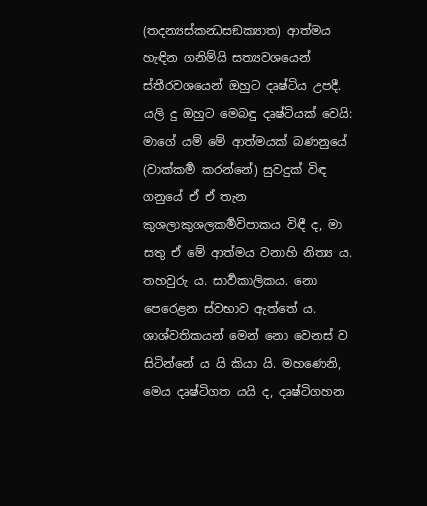(තදන්‍යස්කන්‍ධසඞක්‍යාත) ආත්මය හැඳින ගනිම්යි සත්‍යවශයෙන් ස්තීරවශයෙන් ඔහුට දෘෂ්ටිය උපදී. යලි දු ඔහුට මෙබඳු දෘෂ්ටියක් වෙයි: මාගේ යම් මේ ආත්මයක් බණනුයේ (වාක්කර්‍ම කරන්නේ) සුවදුක් විඳ ගනුයේ ඒ ඒ තැන කුශලාකුශලකර්‍මවිපාකය විඳී ද, මා සතු ඒ මේ ආත්මය වනාහි නිත්‍ය ය. තහවුරු ය. සාර්‍වකාලිකය. නො පෙරෙළන ස්වභාව ඇත්තේ ය. ශාශ්වතිකයන් මෙන් නො වෙනස් ව සිටින්නේ ය යි කියා යි. මහණෙනි, මෙය දෘෂ්ටිගත යයි ද, දෘෂ්ටිගහන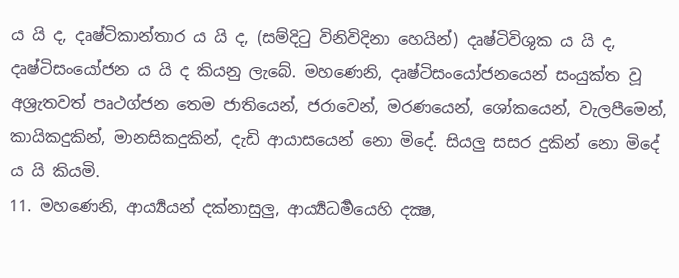ය යි ද, දෘෂ්ටිකාන්තාර ය යි ද, (සම්දිටු විනිවිදිනා හෙයින්) දෘෂ්ටිවිශුක ය යි ද, දෘෂ්ටිසංයෝජන ය යි ද කියනු ලැබේ. මහණෙනි, දෘෂ්ටිසංයෝජනයෙන් සංයුක්ත වූ අශ්‍රැතවත් පෘථග්ජන තෙම ජාතියෙන්, ජරාවෙන්, මරණයෙන්, ශෝකයෙන්, වැලපීමෙන්, කායිකදුකින්, මානසිකදුකින්, දැඩි ආයාසයෙන් නො මිදේ. සියලු සසර දුකින් නො මිදේ ය යි කියමි.
11. මහණෙනි, ආර්‍ය්‍යයන් දක්නාසුලු, ආර්‍ය්‍යධර්‍මයෙහි දක්‍ෂ,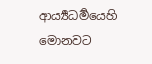ආර්‍ය්‍යධර්‍මයෙහි මොනවට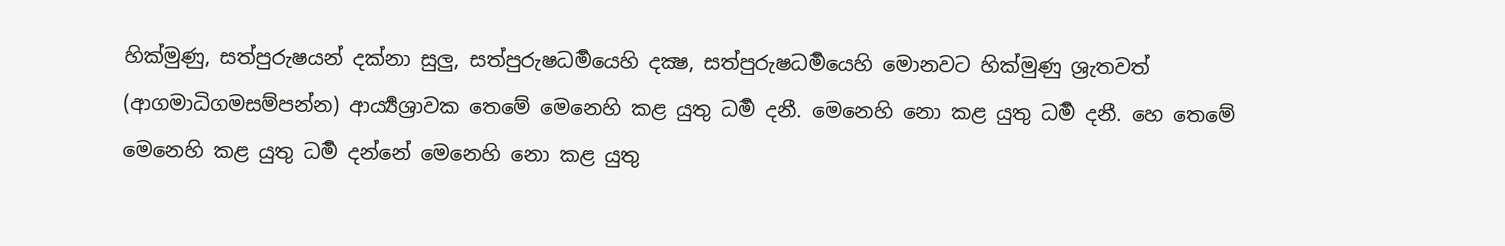හික්මුණු, සත්පුරුෂයන් දක්නා සුලු, සත්පුරුෂධර්‍මයෙහි දක්‍ෂ, සත්පුරුෂධර්‍මයෙහි මොනවට හික්මුණු ශ්‍රැතවත් (ආගමාධිගමසම්පන්න) ආර්‍ය්‍යශ්‍රාවක තෙමේ මෙනෙහි කළ යුතු ධර්‍ම දනී. මෙනෙහි නො කළ යුතු ධර්‍ම දනී. හෙ තෙමේ මෙනෙහි කළ යුතු ධර්‍ම දන්නේ මෙනෙහි නො කළ යුතු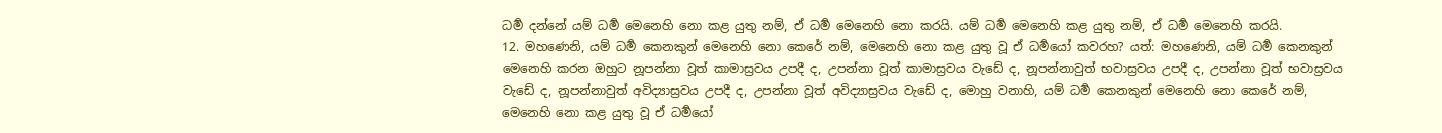ධර්‍ම දන්නේ යම් ධර්‍ම මෙනෙහි නො කළ යුතු නම්, ඒ ධර්‍ම මෙනෙහි නො කරයි. යම් ධර්‍ම මෙනෙහි කළ යුතු නම්, ඒ ධර්‍ම මෙනෙහි කරයි.
12. මහණෙනි, යම් ධර්‍ම කෙනකුන් මෙනෙහි නො කෙරේ නම්, මෙනෙහි නො කළ යුතු වූ ඒ ධර්‍මයෝ කවරහ? යත්: මහණෙනි, යම් ධර්‍ම කෙනකුන් මෙනෙහි කරන ඔහුට නූපන්නා වූත් කාමාස්‍රවය උපදී ද, උපන්නා වූත් කාමාස්‍රවය වැඩේ ද, නූපන්නාවුත් භවාස්‍රවය උපදී ද, උපන්නා වූත් භවාස්‍රවය වැඩේ ද, නූපන්නාවුත් අවිද්‍යාස්‍රවය උපදී ද, උපන්නා වූත් අවිද්‍යාස්‍රවය වැඩේ ද, මොහු වනාහි, යම් ධර්‍ම කෙනකුන් මෙනෙහි නො කෙරේ නම්, මෙනෙහි නො කළ යුතු වූ ඒ ධර්‍මයෝ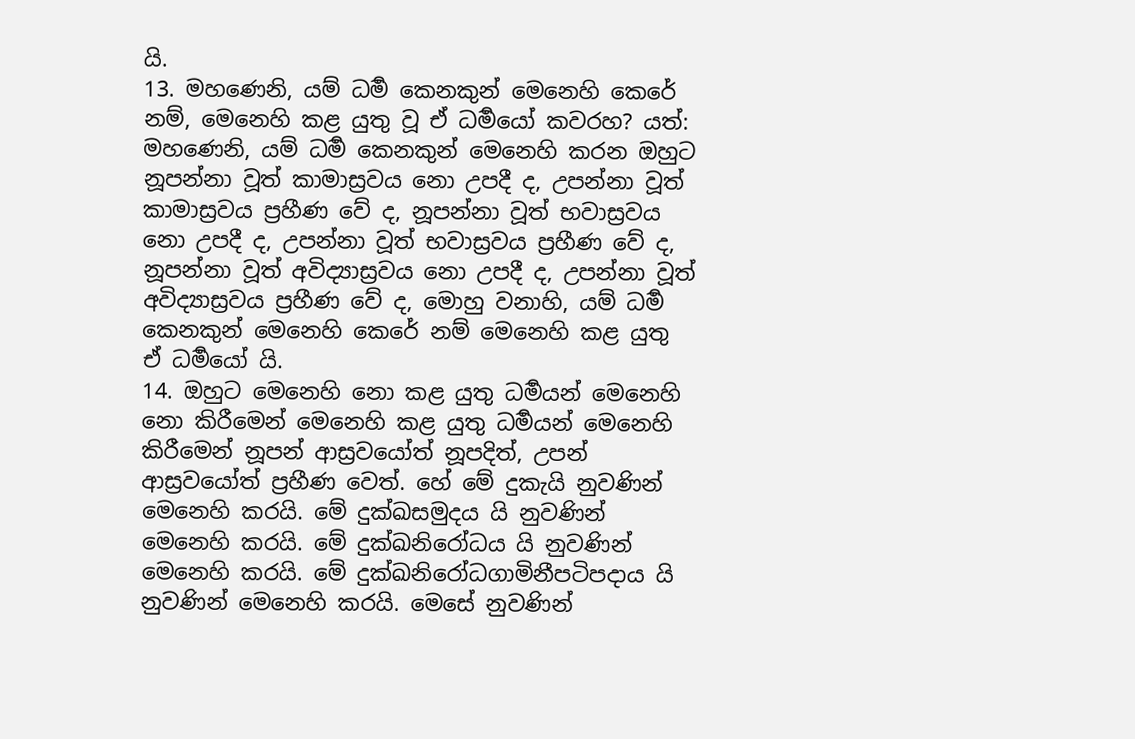යි.
13. මහණෙනි, යම් ධර්‍ම කෙනකුන් මෙනෙහි කෙරේ නම්, මෙනෙහි කළ යුතු වූ ඒ ධර්‍මයෝ කවරහ? යත්: මහණෙනි, යම් ධර්‍ම කෙනකුන් මෙනෙහි කරන ඔහුට නූපන්නා වූත් කාමාස්‍රවය නො උපදී ද, උපන්නා වූත් කාමාස්‍රවය ප්‍රහීණ වේ ද, නූපන්නා වූත් භවාස්‍රවය නො උපදී ද, උපන්නා වූත් භවාස්‍රවය ප්‍රහීණ වේ ද, නූපන්නා වූත් අවිද්‍යාස්‍රවය නො උපදී ද, උපන්නා වූත් අවිද්‍යාස්‍රවය ප්‍රහීණ වේ ද, මොහු වනාහි, යම් ධර්‍ම කෙනකුන් මෙනෙහි කෙරේ නම් මෙනෙහි කළ යුතු ඒ ධර්‍මයෝ යි.
14. ඔහුට මෙනෙහි නො කළ යුතු ධර්‍මයන් මෙනෙහි නො කිරීමෙන් මෙනෙහි කළ යුතු ධර්‍මයන් මෙනෙහි කිරීමෙන් නූපන් ආස්‍රවයෝත් නූපදිත්, උපන් ආස්‍රවයෝත් ප්‍රහීණ වෙත්. හේ මේ දුකැයි නුවණින් මෙනෙහි කරයි. මේ දුක්ඛසමුදය යි නුවණින් මෙනෙහි කරයි. මේ දුක්ඛනිරෝධය යි නුවණින් මෙනෙහි කරයි. මේ දුක්ඛනිරෝධගාමිනීපටිපදාය යි නුවණින් මෙනෙහි කරයි. මෙසේ නුවණින්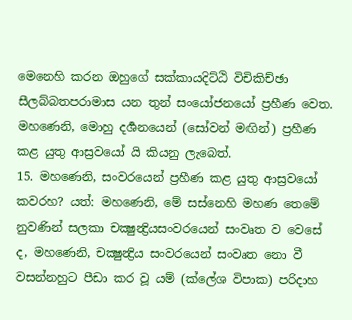මෙනෙහි කරන ඔහුගේ සක්කායදිට්ඨි විචිකිච්ඡා සීලබ්බතපරාමාස යන තුන් සංයෝජනයෝ ප්‍රහීණ වෙත. මහණෙනි, මොහු දර්‍ශනයෙන් (සෝවන් මඟින්) ප්‍රහීණ කළ යුතු ආස්‍රවයෝ යි කියනු ලැබෙත්.
15. මහණෙනි, සංවරයෙන් ප්‍රහීණ කළ යුතු ආස්‍රවයෝ කවරහ? යත්: මහණෙනි, මේ සස්නෙහි මහණ තෙමේ නුවණින් සලකා චක්‍ෂුන්‍ද්‍රියසංවරයෙන් සංවෘත ව වෙසේ ද, මහණෙනි, චක්‍ෂුන්‍ද්‍රිය සංවරයෙන් සංවෘත නො වී වසන්නහුට පීඩා කර වූ යම් (ක්ලේශ විපාක) පරිදාහ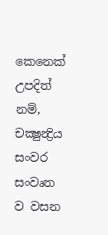කෙනෙක් උපදිත් නම්, චක්‍ෂුන්‍ද්‍රිය සංවර සංවෘත ව වසන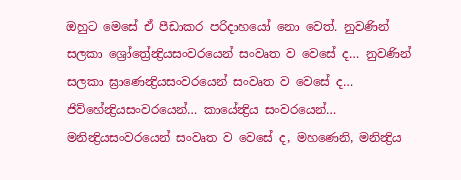ඔහුට මෙසේ ඒ පීඩාකර පරිදාහයෝ නො වෙත්. නුවණින් සලකා ශ්‍රෝත්‍රේන්‍ද්‍රියසංවරයෙන් සංවෘත ව වෙසේ ද… නුවණින් සලකා ඝ්‍රාණෙන්‍ද්‍රියසංවරයෙන් සංවෘත ව වෙසේ ද… ජිව්හේන්‍ද්‍රියසංවරයෙන්… කායේන්‍ද්‍රිය සංවරයෙන්… මනින්‍ද්‍රියසංවරයෙන් සංවෘත ව වෙසේ ද, මහණෙනි, මනින්‍ද්‍රිය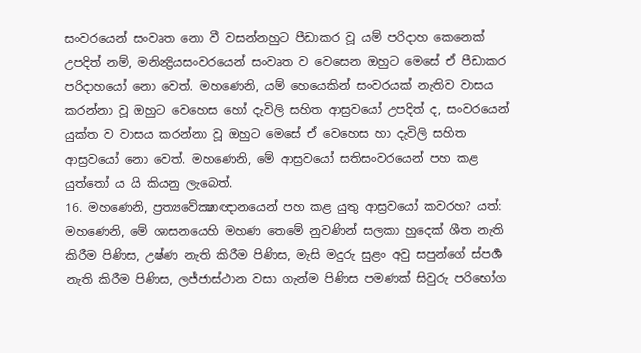සංවරයෙන් සංවෘත නො වී වසන්නහුට පීඩාකර වූ යම් පරිදාහ කෙනෙක් උපදිත් නම්, මනින්‍ද්‍රියසංවරයෙන් සංවෘත ව වෙසෙන ඔහුට මෙසේ ඒ පීඩාකර පරිදාහයෝ නො වෙත්. මහණෙනි, යම් හෙයෙකින් සංවරයක් නැතිව වාසය කරන්නා වූ ඔහුට වෙහෙස හෝ දැවිලි සහිත ආස්‍රවයෝ උපදිත් ද, සංවරයෙන් යුක්ත ව වාසය කරන්නා වූ ඔහුට මෙසේ ඒ වෙහෙස හා දැවිලි සහිත ආස්‍රවයෝ නො වෙත්. මහණෙනි, මේ ආස්‍රවයෝ සතිසංවරයෙන් පහ කළ යුත්තෝ ය යි කියනු ලැබෙත්.
16. මහණෙනි, ප්‍රත්‍යවේක්‍ෂාඥානයෙන් පහ කළ යුතු ආස්‍රවයෝ කවරහ? යත්: මහණෙනි, මේ ශාසනයෙහි මහණ තෙමේ නුවණින් සලකා හුදෙක් ශීත නැති කිරීම පිණිස, උෂ්ණ නැති කිරීම පිණිස, මැසි මදුරු සුළං අවු සපුන්ගේ ස්පර්‍ශ නැති කිරීම පිණිස, ලජ්ජාස්ථාන වසා ගැන්ම පිණිස පමණක් සිවුරු පරිභෝග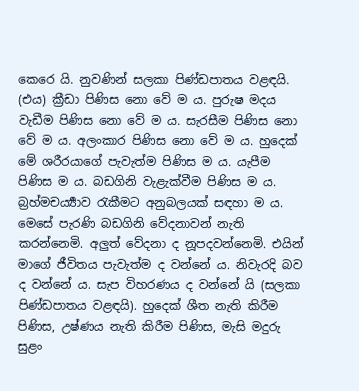කෙරෙ යි. නුවණින් සලකා පිණ්ඩපාතය වළඳයි. (එය) ක්‍රීඩා පිණිස නො වේ ම ය. පුරුෂ මදය වැඩීම පිණිස නො වේ ම ය. සැරසීම පිණිස නො වේ ම ය. අලංකාර පිණිස නො වේ ම ය. හුදෙක් මේ ශරීරයාගේ පැවැත්ම පිණිස ම ය. යැපීම පිණිස ම ය. බඩගිනි වැළැක්වීම පිණිස ම ය. බ්‍රහ්මචර්‍ය්‍යාව රැකීමට අනුබලයක් සඳහා ම ය. මෙසේ පැරණි බඩගිනි වේදනාවන් නැති කරන්නෙමි. අලුත් වේදනා ද නූපදවන්නෙමි. එයින් මාගේ ජීවිතය පැවැත්ම ද වන්නේ ය. නිවැරදි බව ද වන්නේ ය. සැප විහරණය ද වන්නේ යි (සලකා පිණ්ඩපාතය වළඳයි). හුදෙක් ශීත නැති කිරීම පිණිස, උෂ්ණය නැති කිරීම පිණිස, මැසි මදුරු සුළං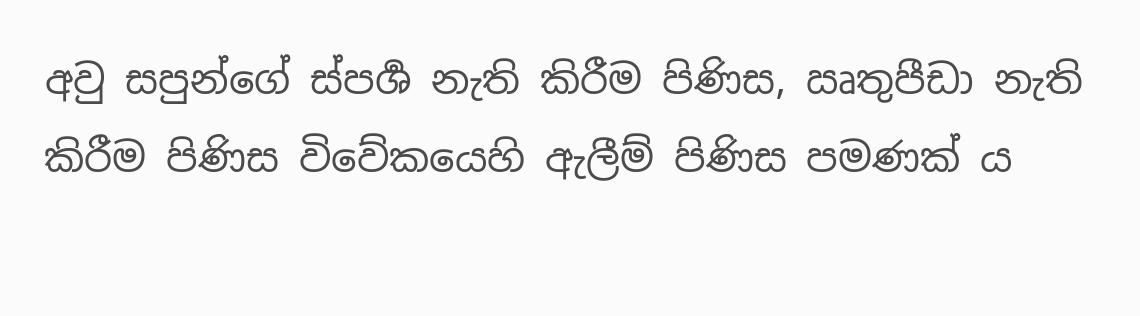අවු සපුන්ගේ ස්පර්‍ශ නැති කිරීම පිණිස, ඍතුපීඩා නැති කිරීම පිණිස විවේකයෙහි ඇලීම් පිණිස පමණක් ය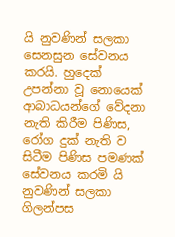යි නුවණින් සලකා සෙනසුන සේවනය කරයි. හුදෙක් උපන්නා වූ නොයෙක් ආබාධයන්ගේ වේදනා නැති කිරීම පිණිස, රෝග දුක් නැති ව සිටීම පිණිස පමණක් සේවනය කරමි යි නුවණින් සලකා ගිලන්පස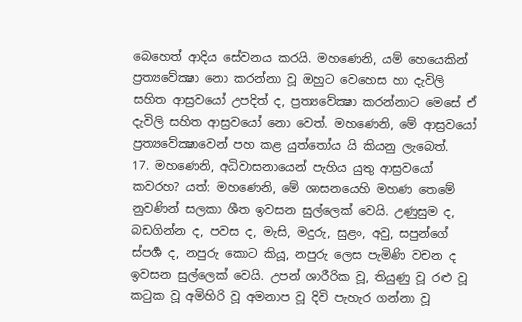බෙහෙත් ආදිය සේවනය කරයි. මහණෙනි, යම් හෙයෙකින් ප්‍රත්‍යවේක්‍ෂා නො කරන්නා වූ ඔහුට වෙහෙස හා දැවිලි සහිත ආස්‍රවයෝ උපදිත් ද, ප්‍රත්‍යවේක්‍ෂා කරන්නාට මෙසේ ඒ දැවිලි සහිත ආස්‍රවයෝ නො වෙත්. මහණෙනි, මේ ආස්‍රවයෝ ප්‍රත්‍යවේක්‍ෂාවෙන් පහ කළ යුත්තෝය යි කියනු ලැබෙත්.
17. මහණෙනි, අධිවාසනායෙන් පැහිය යුතු ආස්‍රවයෝ කවරහ? යත්: මහණෙනි, මේ ශාසනයෙහි මහණ තෙමේ නුවණින් සලකා ශීත ඉවසන සුල්ලෙක් වෙයි. උණුසුම ද, බඩගින්න ද, පවස ද, මැසි, මදුරු, සුළං, අවු, සපුන්ගේ ස්පර්‍ශ ද, නපුරු කොට කියූ, නපුරු ලෙස පැමිණි වචන ද ඉවසන සුල්ලෙක් වෙයි. උපන් ශාරීරික වූ, තියුණු වූ රළු වූ කටුක වූ අමිහිරි වූ අමනාප වූ දිවි පැහැර ගන්නා වූ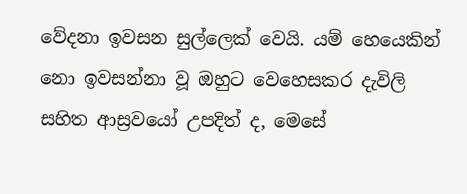වේදනා ඉවසන සුල්ලෙක් වෙයි. යම් හෙයෙකින් නො ඉවසන්නා වූ ඔහුට වෙහෙසකර දැවිලි සහිත ආස්‍රවයෝ උපදිත් ද, මෙසේ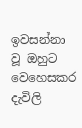ඉවසන්නා වූ ඔහුට වෙහෙසකර දැවිලි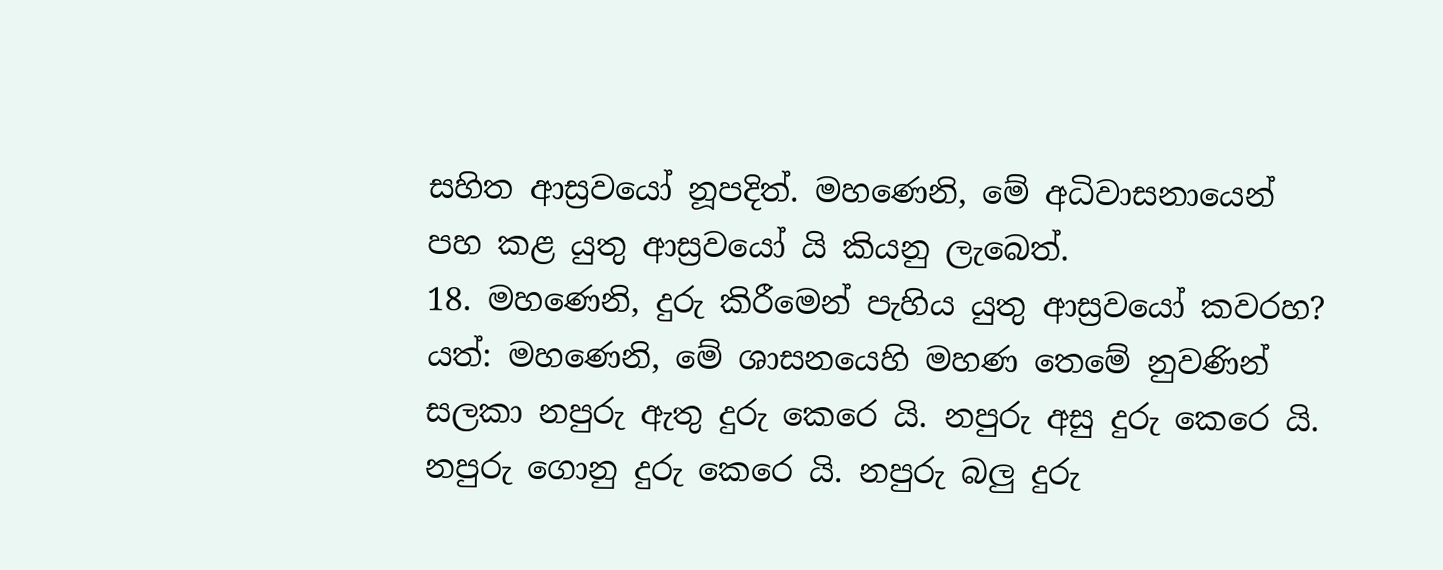සහිත ආස්‍රවයෝ නූපදිත්. මහණෙනි, මේ අධිවාසනායෙන් පහ කළ යුතු ආස්‍රවයෝ යි කියනු ලැබෙත්.
18. මහණෙනි, දුරු කිරීමෙන් පැහිය යුතු ආස්‍රවයෝ කවරහ? යත්: මහණෙනි, මේ ශාසනයෙහි මහණ තෙමේ නුවණින් සලකා නපුරු ඇතු දුරු කෙරෙ යි. නපුරු අසු දුරු කෙරෙ යි. නපුරු ගොනු දුරු කෙරෙ යි. නපුරු බලු දුරු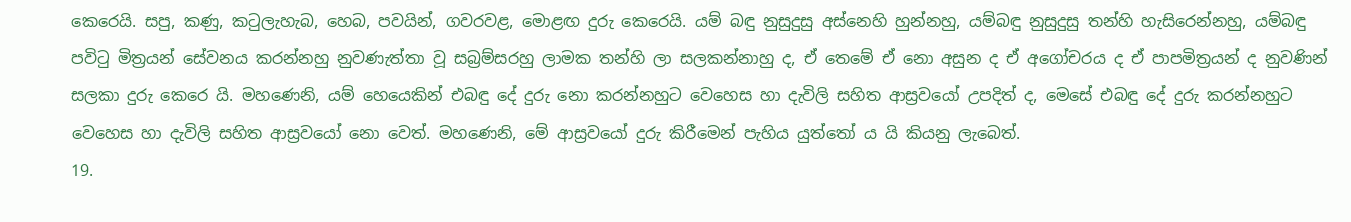කෙරෙයි. සපු, කණු, කටුලැහැබ, හෙබ, පවයින්, ගවරවළ, මොළඟ දුරු කෙරෙයි. යම් බඳු නුසුදුසු අස්නෙහි හුන්නහු, යම්බඳු නුසුදුසු තන්හි හැසිරෙන්නහු, යම්බඳු පවිටු මිත්‍රයන් සේවනය කරන්නහු නුවණැත්තා වූ සබ්‍රම්සරහු ලාමක තන්හි ලා සලකන්නාහු ද, ඒ තෙමේ ඒ නො අසුන ද ඒ අගෝචරය ද ඒ පාපමිත්‍රයන් ද නුවණින් සලකා දුරු කෙරෙ යි. මහණෙනි, යම් හෙයෙකින් එබඳු දේ දුරු නො කරන්නහුට වෙහෙස හා දැවිලි සහිත ආස්‍රවයෝ උපදිත් ද, මෙසේ එබඳු දේ දුරු කරන්නහුට වෙහෙස හා දැවිලි සහිත ආස්‍රවයෝ නො වෙත්. මහණෙනි, මේ ආස්‍රවයෝ දුරු කිරීමෙන් පැහිය යුත්තෝ ය යි කියනු ලැබෙත්.
19.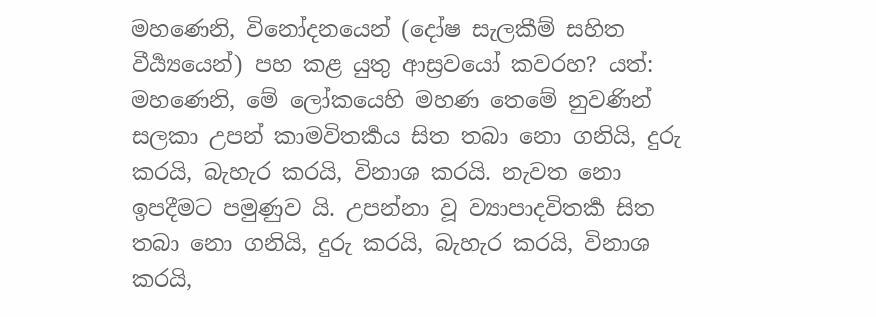මහණෙනි, විනෝදනයෙන් (දෝෂ සැලකීම් සහිත වීර්‍ය්‍යයෙන්) පහ කළ යුතු ආස්‍රවයෝ කවරහ? යත්: මහණෙනි, මේ ලෝකයෙහි මහණ තෙමේ නුවණින් සලකා උපන් කාමවිතර්‍කය සිත තබා නො ගනියි, දුරු කරයි, බැහැර කරයි, විනාශ කරයි. නැවත නො ඉපදීමට පමුණුව යි. උපන්නා වූ ව්‍යාපාදවිතර්‍ක සිත තබා නො ගනියි, දුරු කරයි, බැහැර කරයි, විනාශ කරයි,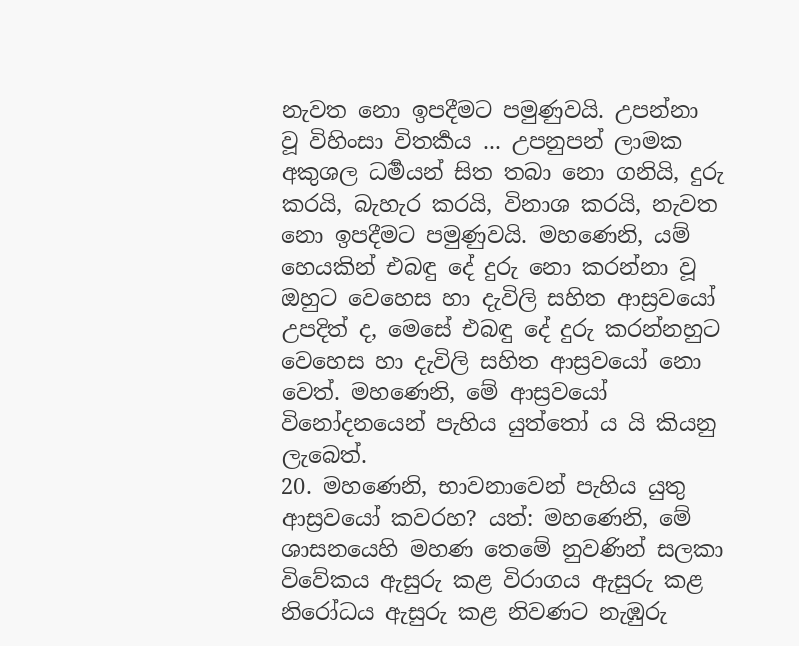නැවත නො ඉපදීමට පමුණුවයි. උපන්නා වූ විහිංසා විතර්‍කය ... උපනුපන් ලාමක අකුශල ධර්‍මයන් සිත තබා නො ගනියි, දුරු කරයි, බැහැර කරයි, විනාශ කරයි, නැවත නො ඉපදීමට පමුණුවයි. මහණෙනි, යම් හෙයකින් එබඳු දේ දුරු නො කරන්නා වූ ඔහුට වෙහෙස හා දැවිලි සහිත ආස්‍රවයෝ උපදිත් ද, මෙසේ එබඳු දේ දුරු කරන්නහුට වෙහෙස හා දැවිලි සහිත ආස්‍රවයෝ නො වෙත්. මහණෙනි, මේ ආස්‍රවයෝ විනෝදනයෙන් පැහිය යුත්තෝ ය යි කියනු ලැබෙත්.
20. මහණෙනි, භාවනාවෙන් පැහිය යුතු ආස්‍රවයෝ කවරහ? යත්: මහණෙනි, මේ ශාසනයෙහි මහණ තෙමේ නුවණින් සලකා විවේකය ඇසුරු කළ විරාගය ඇසුරු කළ නිරෝධය ඇසුරු කළ නිවණට නැඹුරු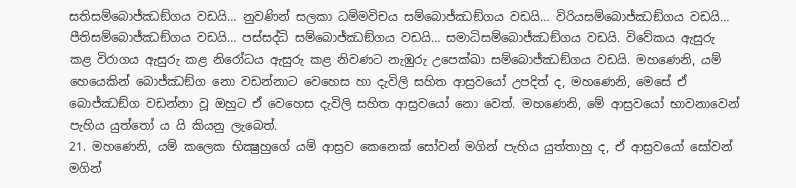සතිසම්බොජ්ඣඞ්ගය වඩයි… නුවණින් සලකා ධම්මවිචය සම්බොජ්ඣඞ්ගය වඩයි… විරියසම්බොජ්ඣඞ්ගය වඩයි… පීතිසම්බොජ්ඣඞ්ගය වඩයි… පස්සද්ධි සම්බොජ්ඣඞ්ගය වඩයි… සමාධිසම්බොජ්ඣඞ්ගය වඩයි. විවේකය ඇසුරු කළ විරාගය ඇසුරු කළ නිරෝධය ඇසුරු කළ නිවණට නැඹුරු උපෙක්ඛා සම්බොජ්ඣඞ්ගය වඩයි. මහණෙනි, යම් හෙයෙකින් බොජ්ඣඞ්ග නො වඩන්නාට වෙහෙස හා දැවිලි සහිත ආස්‍රවයෝ උපදිත් ද, මහණෙනි, මෙසේ ඒ බොජ්ඣඞ්ග වඩන්නා වූ ඔහුට ඒ වෙහෙස දැවිලි සහිත ආස්‍රවයෝ නො වෙත්. මහණෙනි, මේ ආස්‍රවයෝ භාවනාවෙන් පැහිය යුත්තෝ ය යි කියනු ලැබෙත්.
21. මහණෙනි, යම් කලෙක භික්‍ෂුහුගේ යම් ආස්‍රව කෙනෙක් සෝවන් මගින් පැහිය යුත්තාහු ද, ඒ ආස්‍රවයෝ සෝවන් මගින්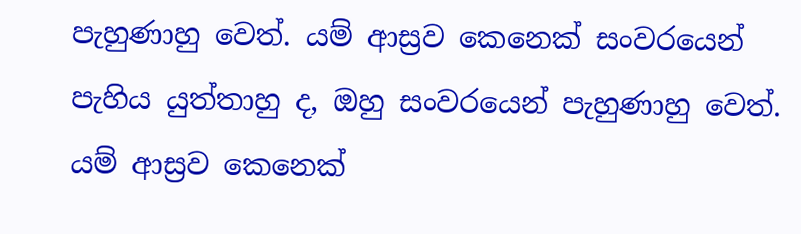පැහුණාහු වෙත්. යම් ආස්‍රව කෙනෙක් සංවරයෙන් පැහිය යුත්තාහු ද, ඔහු සංවරයෙන් පැහුණාහු වෙත්. යම් ආස්‍රව කෙනෙක්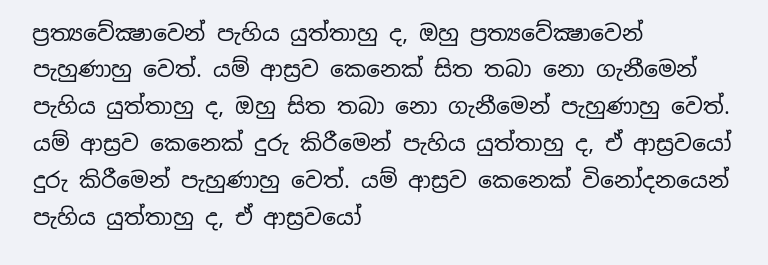ප්‍රත්‍යවේක්‍ෂාවෙන් පැහිය යුත්තාහු ද, ඔහු ප්‍රත්‍යවේක්‍ෂාවෙන් පැහුණාහු වෙත්. යම් ආස්‍රව කෙනෙක් සිත තබා නො ගැනීමෙන් පැහිය යුත්තාහු ද, ඔහු සිත තබා නො ගැනීමෙන් පැහුණාහු වෙත්. යම් ආස්‍රව කෙනෙක් දුරු කිරීමෙන් පැහිය යුත්තාහු ද, ඒ ආස්‍රවයෝ දුරු කිරීමෙන් පැහුණාහු වෙත්. යම් ආස්‍රව කෙනෙක් විනෝදනයෙන් පැහිය යුත්තාහු ද, ඒ ආස්‍රවයෝ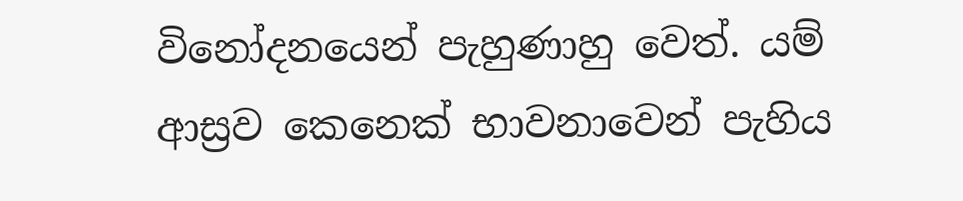විනෝදනයෙන් පැහුණාහු වෙත්. යම් ආස්‍රව කෙනෙක් භාවනාවෙන් පැහිය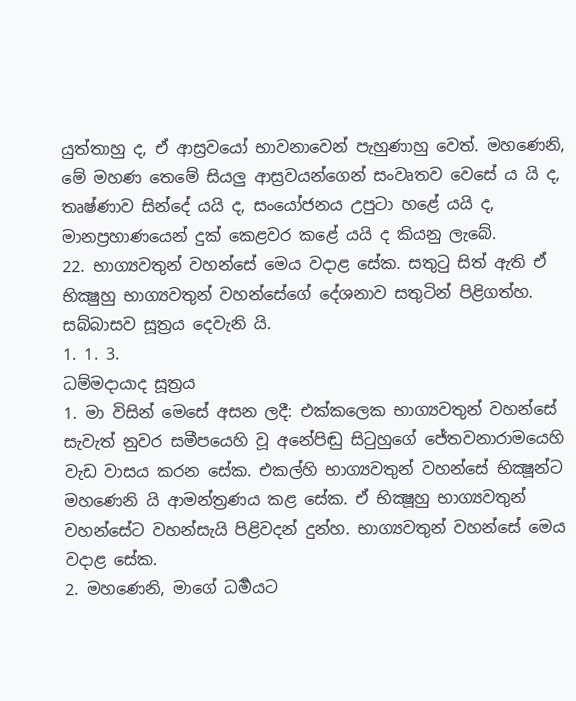යුත්තාහු ද, ඒ ආස්‍රවයෝ භාවනාවෙන් පැහුණාහු වෙත්. මහණෙනි, මේ මහණ තෙමේ සියලු ආස්‍රවයන්ගෙන් සංවෘතව වෙසේ ය යි ද, තෘෂ්ණාව සින්දේ යයි ද, සංයෝජනය උපුටා හළේ යයි ද, මානප්‍රහාණයෙන් දුක් කෙළවර කළේ යයි ද කියනු ලැබේ.
22. භාග්‍යවතුන් වහන්සේ මෙය වදාළ සේක. සතුටු සිත් ඇති ඒ භික්‍ෂුහු භාග්‍යවතුන් වහන්සේගේ දේශනාව සතුටින් පිළිගත්හ.
සබ්බාසව සූත්‍රය දෙවැනි යි.
1. 1. 3.
ධම්මදායාද සූත්‍රය
1. මා විසින් මෙසේ අසන ලදී: එක්කලෙක භාග්‍යවතුන් වහන්සේ සැවැත් නුවර සමීපයෙහි වූ අනේපිඬු සිටුහුගේ ජේතවනාරාමයෙහි වැඩ වාසය කරන සේක. එකල්හි භාග්‍යවතුන් වහන්සේ භික්‍ෂූන්ට මහණෙනි යි ආමන්ත්‍රණය කළ සේක. ඒ භික්‍ෂූහු භාග්‍යවතුන් වහන්සේට වහන්සැයි පිළිවදන් දුන්හ. භාග්‍යවතුන් වහන්සේ මෙය වදාළ සේක.
2. මහණෙනි, මාගේ ධර්‍මයට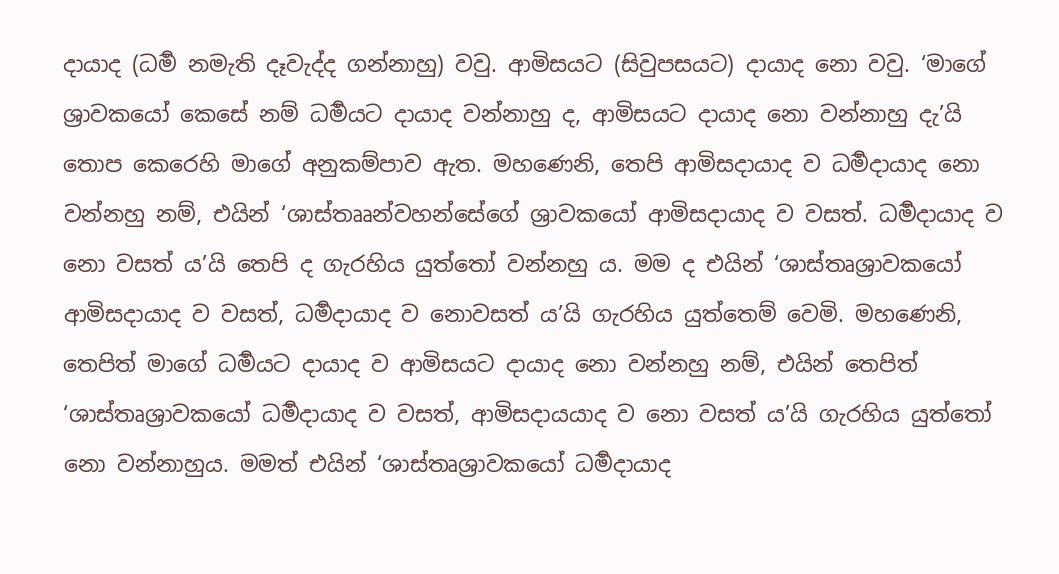දායාද (ධර්‍ම නමැති දෑවැද්ද ගන්නාහු) වවු. ආමිසයට (සිවුපසයට) දායාද නො වවු. ‘මාගේ ශ්‍රාවකයෝ කෙසේ නම් ධර්‍මයට දායාද වන්නාහු ද, ආමිසයට දායාද නො වන්නාහු දැ’යි තොප කෙරෙහි මාගේ අනුකම්පාව ඇත. මහණෙනි, තෙපි ආමිසදායාද ව ධර්‍මදායාද නො වන්නහු නම්, එයින් ‘ශාස්තෲන්වහන්සේගේ ශ්‍රාවකයෝ ආමිසදායාද ව වසත්. ධර්‍මදායාද ව නො වසත් ය’යි තෙපි ද ගැරහිය යුත්තෝ වන්නහු ය. මම ද එයින් ‘ශාස්තෘශ්‍රාවකයෝ ආමිසදායාද ව වසත්, ධර්‍මදායාද ව නොවසත් ය’යි ගැරහිය යුත්තෙම් වෙමි. මහණෙනි, තෙපිත් මාගේ ධර්‍මයට දායාද ව ආමිසයට දායාද නො වන්නහු නම්, එයින් තෙපිත් ‘ශාස්තෘශ්‍රාවකයෝ ධර්‍මදායාද ව වසත්, ආමිසදායයාද ව නො වසත් ය’යි ගැරහිය යුත්තෝ නො වන්නාහුය. මමත් එයින් ‘ශාස්තෘශ්‍රාවකයෝ ධර්‍මදායාද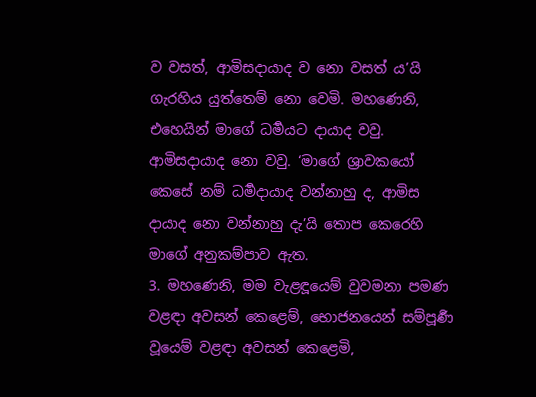ව වසත්, ආමිසදායාද ව නො වසත් ය’යි ගැරහිය යුත්තෙම් නො වෙමි. මහණෙනි, එහෙයින් මාගේ ධර්‍මයට දායාද වවු. ආමිසදායාද නො වවු. ‘මාගේ ශ්‍රාවකයෝ කෙසේ නම් ධර්‍මදායාද වන්නාහු ද, ආමිස දායාද නො වන්නාහු දැ’යි තොප කෙරෙහි මාගේ අනුකම්පාව ඇත.
3. මහණෙනි, මම වැළඳූයෙම් වුවමනා පමණ වළඳා අවසන් කෙළෙම්, භොජනයෙන් සම්පූර්‍ණ වූයෙම් වළඳා අවසන් කෙළෙමි,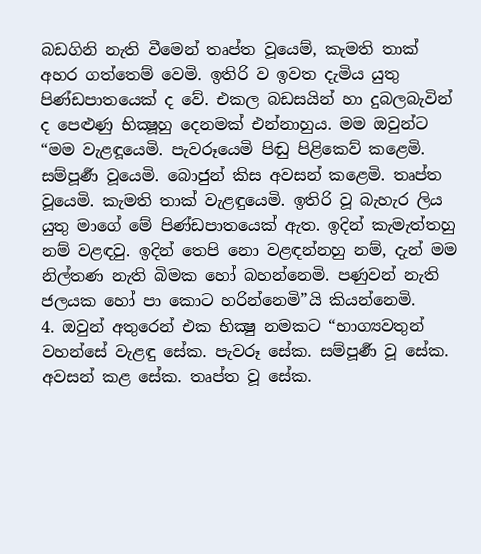බඩගිනි නැති වීමෙන් තෘප්ත වූයෙම්, කැමති තාක් අහර ගත්තෙම් වෙමි. ඉතිරි ව ඉවත දැමිය යුතු පිණ්ඩපාතයෙක් ද වේ. එකල බඩසයින් හා දුබලබැවින් ද පෙළුණු භික්‍ෂූහු දෙනමක් එන්නාහුය. මම ඔවුන්ට “මම වැළඳූයෙමි. පැවරූයෙමි පිඬු පිළිකෙව් කළෙමි. සම්පූර්‍ණ වූයෙමි. බොජුන් කිස අවසන් කළෙමි. තෘප්ත වූයෙමි. කැමති තාක් වැළඳුයෙමි. ඉතිරි වූ බැහැර ලිය යුතු මාගේ මේ පිණ්ඩපාතයෙක් ඇත. ඉදින් කැමැත්තහු නම් වළඳවු. ඉදින් තෙපි නො වළඳන්නහු නම්, දැන් මම නිල්තණ නැති බිමක හෝ බහන්නෙමි. පණුවන් නැති ජලයක හෝ පා කොට හරින්නෙමි”යි කියන්නෙමි.
4. ඔවුන් අතුරෙන් එක භික්‍ෂු නමකට “භාග්‍යවතුන් වහන්සේ වැළඳු සේක. පැවරූ සේක. සම්පූර්‍ණ වූ සේක. අවසන් කළ සේක. තෘප්ත වූ සේක.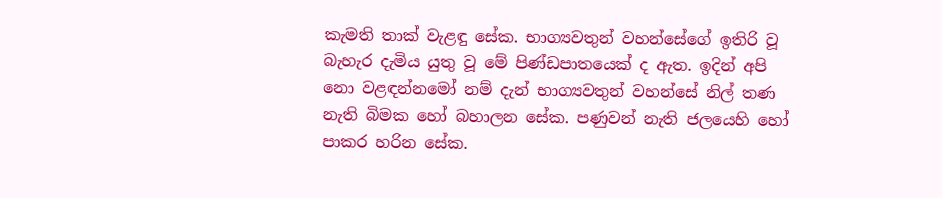කැමති තාක් වැළඳු සේක. භාග්‍යවතුන් වහන්සේගේ ඉතිරි වූ බැහැර දැමිය යුතු වූ මේ පිණ්ඩපාතයෙක් ද ඇත. ඉදින් අපි නො වළඳන්නමෝ නම් දැන් භාග්‍යවතුන් වහන්සේ නිල් තණ නැති බිමක හෝ බහාලන සේක. පණුවන් නැති ජලයෙහි හෝ පාකර හරින සේක.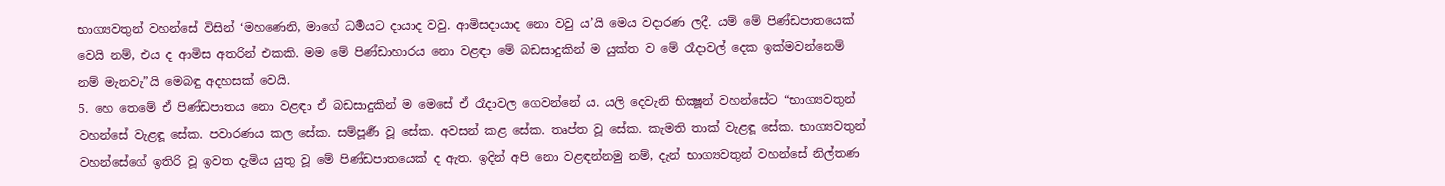භාග්‍යවතුන් වහන්සේ විසින් ‘මහණෙනි, මාගේ ධර්‍මයට දායාද වවු. ආමිසදායාද නො වවු ය’යි මෙය වදාරණ ලදී. යම් මේ පිණ්ඩපාතයෙක් වෙයි නම්, එය ද ආමිස අතරින් එකකි. මම මේ පිණ්ඩාහාරය නො වළඳා මේ බඩසාදුකින් ම යුක්ත ව මේ රෑදාවල් දෙක ඉක්මවන්නෙම් නම් මැනවැ”යි මෙබඳු අදහසක් වෙයි.
5. හෙ තෙමේ ඒ පිණ්ඩපාතය නො වළඳා ඒ බඩසාදුකින් ම මෙසේ ඒ රෑදාවල ගෙවන්නේ ය. යලි දෙවැනි භික්‍ෂූන් වහන්සේට “භාග්‍යවතුන් වහන්සේ වැළඳූ සේක. පවාරණය කල සේක. සම්පූර්‍ණ වූ සේක. අවසන් කළ සේක. තෘප්ත වූ සේක. කැමති තාක් වැළඳූ සේක. භාග්‍යවතුන් වහන්සේගේ ඉතිරි වූ ඉවත දැමිය යුතු වූ මේ පිණ්ඩපාතයෙක් ද ඇත. ඉදින් අපි නො වළඳන්නමු නම්, දැන් භාග්‍යවතුන් වහන්සේ නිල්තණ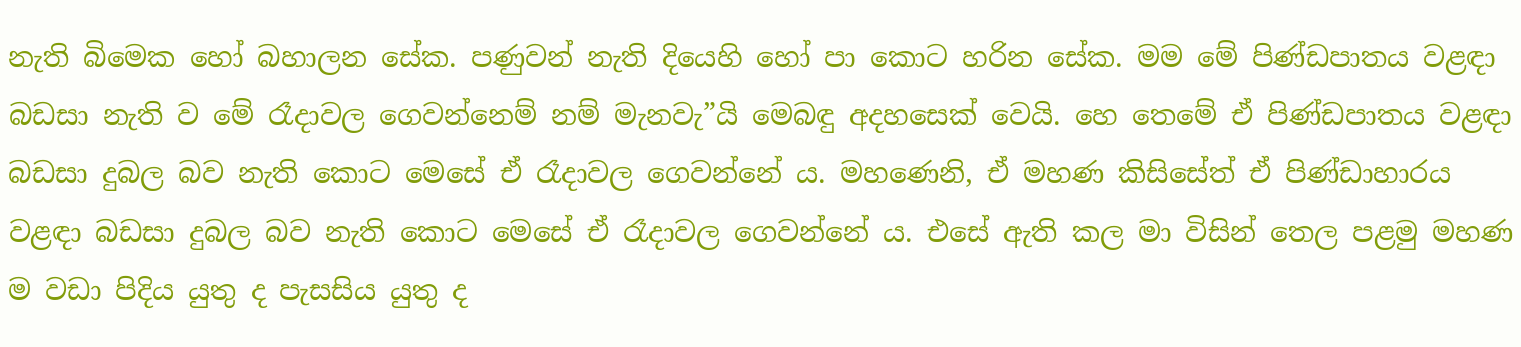නැති බිමෙක හෝ බහාලන සේක. පණුවන් නැති දියෙහි හෝ පා කොට හරින සේක. මම මේ පිණ්ඩපාතය වළඳා බඩසා නැති ව මේ රෑදාවල ගෙවන්නෙම් නම් මැනවැ”යි මෙබඳු අදහසෙක් වෙයි. හෙ තෙමේ ඒ පිණ්ඩපාතය වළඳා බඩසා දුබල බව නැති කොට මෙසේ ඒ රෑදාවල ගෙවන්නේ ය. මහණෙනි, ඒ මහණ කිසිසේත් ඒ පිණ්ඩාහාරය වළඳා බඩසා දුබල බව නැති කොට මෙසේ ඒ රෑදාවල ගෙවන්නේ ය. එසේ ඇති කල මා විසින් තෙල පළමු මහණ ම වඩා පිදිය යුතු ද පැසසිය යුතු ද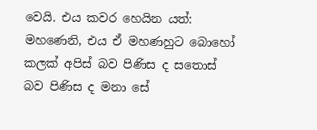වෙයි. එය කවර හෙයින යත්: මහණෙනි, එය ඒ මහණහුට බොහෝ කලක් අපිස් බව පිණිස ද සතොස් බව පිණිස ද මනා සේ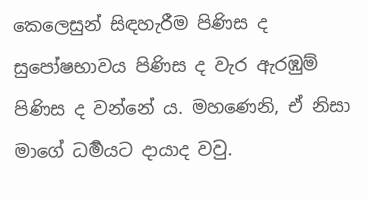කෙලෙසුන් සිඳහැරීම පිණිස ද සුපෝෂභාවය පිණිස ද වැර ඇරඹුම් පිණිස ද වන්නේ ය. මහණෙනි, ඒ නිසා මාගේ ධර්‍මයට දායාද වවු.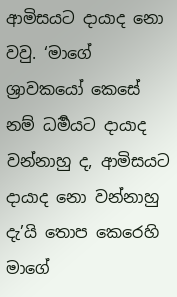ආමිසයට දායාද නො වවු. ‘මාගේ ශ්‍රාවකයෝ කෙසේ නම් ධර්‍මයට දායාද වන්නාහු ද, ආමිසයට දායාද නො වන්නාහු දැ’යි තොප කෙරෙහි මාගේ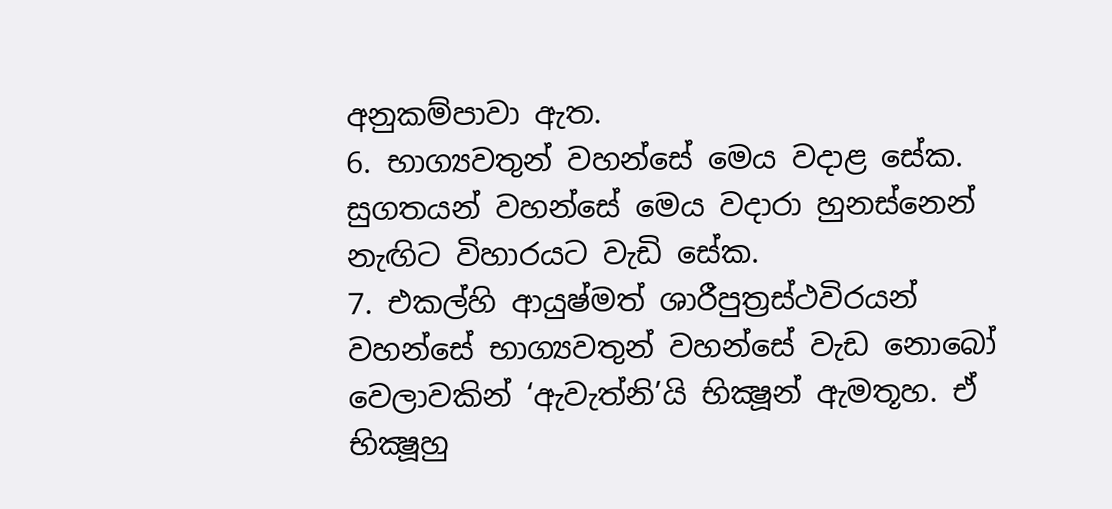අනුකම්පාවා ඇත.
6. භාග්‍යවතුන් වහන්සේ මෙය වදාළ සේක. සුගතයන් වහන්සේ මෙය වදාරා හුනස්නෙන් නැඟිට විහාරයට වැඩි සේක.
7. එකල්හි ආයුෂ්මත් ශාරීපුත්‍රස්ථවිරයන් වහන්සේ භාග්‍යවතුන් වහන්සේ වැඩ නොබෝ වෙලාවකින් ‘ඇවැත්නි’යි භික්‍ෂූන් ඇමතූහ. ඒ භික්‍ෂූහු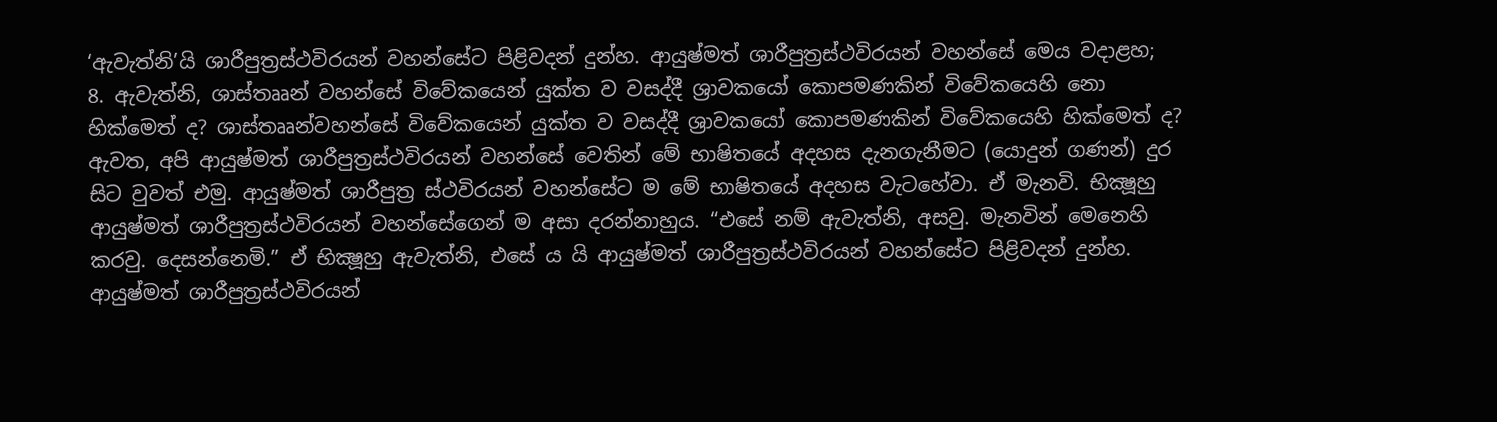‘ඇවැත්නි’යි ශාරීපුත්‍රස්ථවිරයන් වහන්සේට පිළිවදන් දුන්හ. ආයුෂ්මත් ශාරීපුත්‍රස්ථවිරයන් වහන්සේ මෙය වදාළහ;
8. ඇවැත්නි, ශාස්තෲන් වහන්සේ විවේකයෙන් යුක්ත ව වසද්දී ශ්‍රාවකයෝ කොපමණකින් විවේකයෙහි නො හික්මෙත් ද? ශාස්තෲන්වහන්සේ විවේකයෙන් යුක්ත ව වසද්දී ශ්‍රාවකයෝ කොපමණකින් විවේකයෙහි හික්මෙත් ද? ඇවත, අපි ආයුෂ්මත් ශාරීපුත්‍රස්ථවිරයන් වහන්සේ වෙතින් මේ භාෂිතයේ අදහස දැනගැනීමට (යොදුන් ගණන්) දුර සිට වුවත් එමු. ආයුෂ්මත් ශාරීපුත්‍ර ස්ථවිරයන් වහන්සේට ම මේ භාෂිතයේ අදහස වැටහේවා. ඒ මැනවි. භික්‍ෂූහු ආයුෂ්මත් ශාරීපුත්‍රස්ථවිරයන් වහන්සේගෙන් ම අසා දරන්නාහුය. “එසේ නම් ඇවැත්නි, අසවු. මැනවින් මෙනෙහි කරවු. දෙසන්නෙමි.” ඒ භික්‍ෂූහු ඇවැත්නි, එසේ ය යි ආයුෂ්මත් ශාරීපුත්‍රස්ථවිරයන් වහන්සේට පිළිවදන් දුන්හ. ආයුෂ්මත් ශාරීපුත්‍රස්ථවිරයන්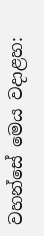වහන්සේ මෙය වදාළහ: